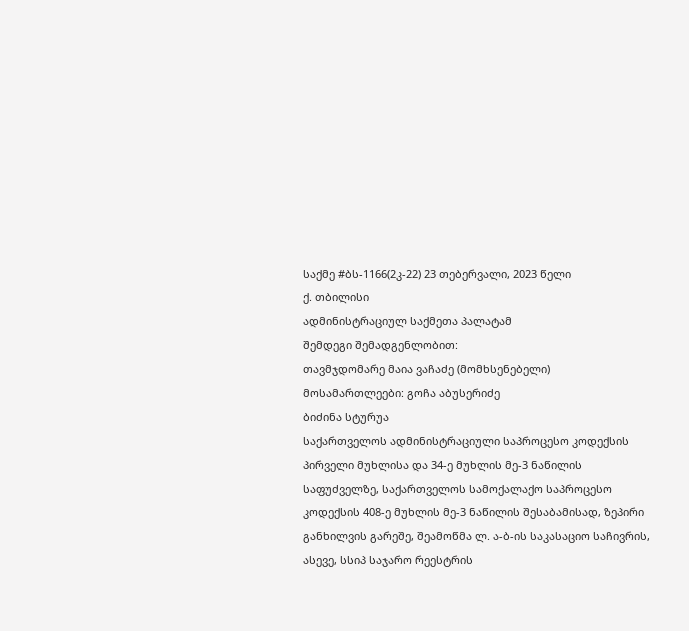საქმე #ბს-1166(2კ-22) 23 თებერვალი, 2023 წელი
ქ. თბილისი
ადმინისტრაციულ საქმეთა პალატამ
შემდეგი შემადგენლობით:
თავმჯდომარე მაია ვაჩაძე (მომხსენებელი)
მოსამართლეები: გოჩა აბუსერიძე
ბიძინა სტურუა
საქართველოს ადმინისტრაციული საპროცესო კოდექსის პირველი მუხლისა და 34-ე მუხლის მე-3 ნაწილის საფუძველზე, საქართველოს სამოქალაქო საპროცესო კოდექსის 408-ე მუხლის მე-3 ნაწილის შესაბამისად, ზეპირი განხილვის გარეშე, შეამოწმა ლ. ა-ბ-ის საკასაციო საჩივრის, ასევე, სსიპ საჯარო რეესტრის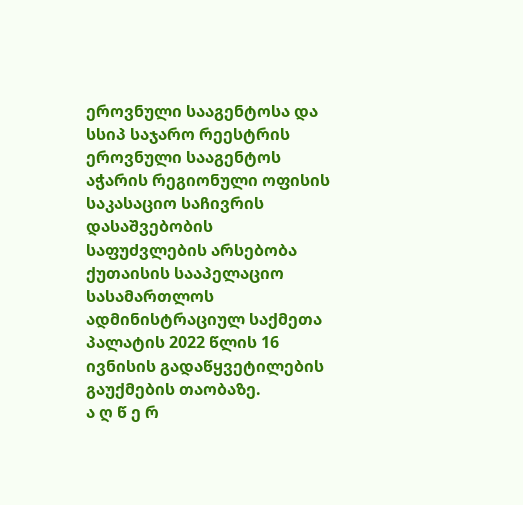ეროვნული სააგენტოსა და სსიპ საჯარო რეესტრის ეროვნული სააგენტოს აჭარის რეგიონული ოფისის საკასაციო საჩივრის დასაშვებობის საფუძვლების არსებობა ქუთაისის სააპელაციო სასამართლოს ადმინისტრაციულ საქმეთა პალატის 2022 წლის 16 ივნისის გადაწყვეტილების გაუქმების თაობაზე.
ა ღ წ ე რ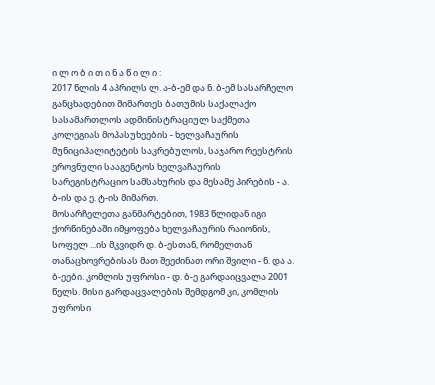ი ლ ო ბ ი თ ი ნ ა წ ი ლ ი :
2017 წლის 4 აპრილს ლ. ა-ბ-ემ და ნ. ბ-ემ სასარჩელო განცხადებით მიმართეს ბათუმის საქალაქო სასამართლოს ადმინისტრაციულ საქმეთა კოლეგიას მოპასუხეების - ხელვაჩაურის მუნიციპალიტეტის საკრებულოს, საჯარო რეესტრის ეროვნული სააგენტოს ხელვაჩაურის სარეგისტრაციო სამსახურის და მესამე პირების - ა. ბ-ის და ე. ტ-ის მიმართ.
მოსარჩელეთა განმარტებით, 1983 წლიდან იგი ქორწინებაში იმყოფება ხელვაჩაურის რაიონის, სოფელ ...ის მკვიდრ დ. ბ-ესთან, რომელთან თანაცხოვრებისას მათ შეეძინათ ორი შვილი - ნ. და ა. ბ-ეები. კომლის უფროსი - დ. ბ-ე გარდაიცვალა 2001 წელს. მისი გარდაცვალების შემდგომ კი, კომლის უფროსი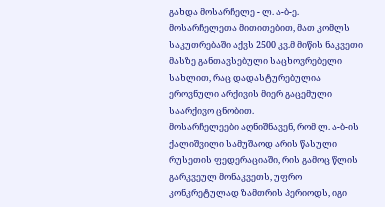გახდა მოსარჩელე - ლ. ა-ბ-ე.
მოსარჩელეთა მითითებით, მათ კომლს საკუთრებაში აქვს 2500 კვ.მ მიწის ნაკვეთი მასზე განთავსებული საცხოვრებელი სახლით, რაც დადასტურებულია ეროვნული არქივის მიერ გაცემული საარქივო ცნობით.
მოსარჩელეები აღნიშნავენ, რომ ლ. ა-ბ-ის ქალიშვილი სამუშაოდ არის წასული რუსეთის ფედერაციაში, რის გამოც წლის გარკვეულ მონაკვეთს, უფრო კონკრეტულად ზამთრის პერიოდს, იგი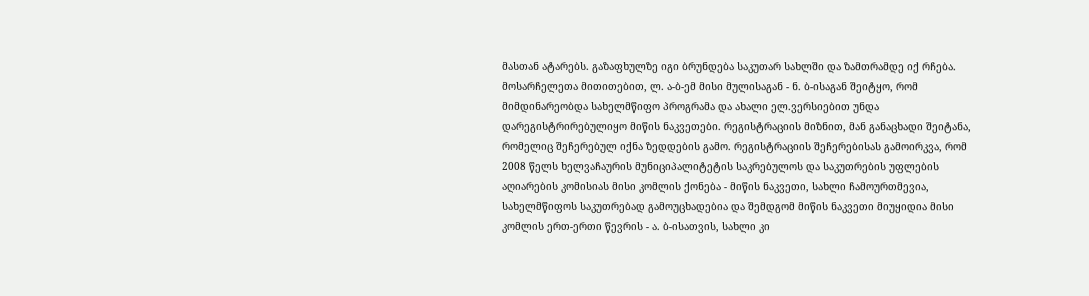მასთან ატარებს. გაზაფხულზე იგი ბრუნდება საკუთარ სახლში და ზამთრამდე იქ რჩება.
მოსარჩელეთა მითითებით, ლ. ა-ბ-ემ მისი მულისაგან - ნ. ბ-ისაგან შეიტყო, რომ მიმდინარეობდა სახელმწიფო პროგრამა და ახალი ელ.ვერსიებით უნდა დარეგისტრირებულიყო მიწის ნაკვეთები. რეგისტრაციის მიზნით, მან განაცხადი შეიტანა, რომელიც შეჩერებულ იქნა ზედდების გამო. რეგისტრაციის შეჩერებისას გამოირკვა, რომ 2008 წელს ხელვაჩაურის მუნიციპალიტეტის საკრებულოს და საკუთრების უფლების აღიარების კომისიას მისი კომლის ქონება - მიწის ნაკვეთი, სახლი ჩამოურთმევია, სახელმწიფოს საკუთრებად გამოუცხადებია და შემდგომ მიწის ნაკვეთი მიუყიდია მისი კომლის ერთ-ერთი წევრის - ა. ბ-ისათვის, სახლი კი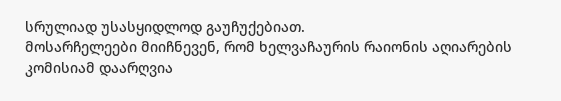სრულიად უსასყიდლოდ გაუჩუქებიათ.
მოსარჩელეები მიიჩნევენ, რომ ხელვაჩაურის რაიონის აღიარების კომისიამ დაარღვია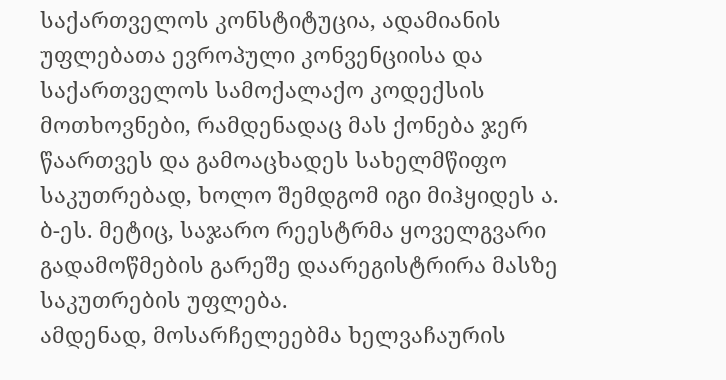საქართველოს კონსტიტუცია, ადამიანის უფლებათა ევროპული კონვენციისა და საქართველოს სამოქალაქო კოდექსის მოთხოვნები, რამდენადაც მას ქონება ჯერ წაართვეს და გამოაცხადეს სახელმწიფო საკუთრებად, ხოლო შემდგომ იგი მიჰყიდეს ა. ბ-ეს. მეტიც, საჯარო რეესტრმა ყოველგვარი გადამოწმების გარეშე დაარეგისტრირა მასზე საკუთრების უფლება.
ამდენად, მოსარჩელეებმა ხელვაჩაურის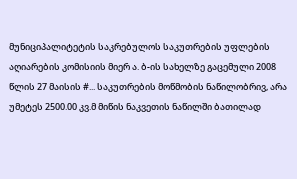მუნიციპალიტეტის საკრებულოს საკუთრების უფლების აღიარების კომისიის მიერ ა. ბ-ის სახელზე გაცემული 2008 წლის 27 მაისის #... საკუთრების მოწმობის ნაწილობრივ, არა უმეტეს 2500.00 კვ.მ მიწის ნაკვეთის ნაწილში ბათილად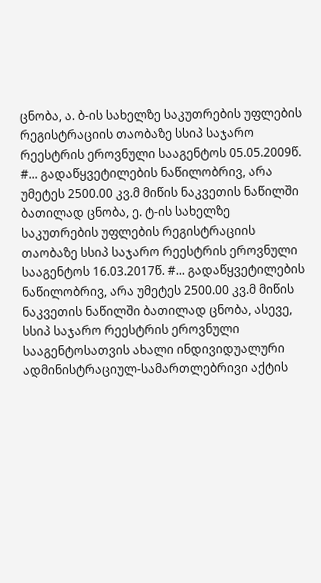ცნობა, ა. ბ-ის სახელზე საკუთრების უფლების რეგისტრაციის თაობაზე სსიპ საჯარო რეესტრის ეროვნული სააგენტოს 05.05.2009წ. #... გადაწყვეტილების ნაწილობრივ, არა უმეტეს 2500.00 კვ.მ მიწის ნაკვეთის ნაწილში ბათილად ცნობა, ე. ტ-ის სახელზე საკუთრების უფლების რეგისტრაციის თაობაზე სსიპ საჯარო რეესტრის ეროვნული სააგენტოს 16.03.2017წ. #... გადაწყვეტილების ნაწილობრივ, არა უმეტეს 2500.00 კვ.მ მიწის ნაკვეთის ნაწილში ბათილად ცნობა, ასევე, სსიპ საჯარო რეესტრის ეროვნული სააგენტოსათვის ახალი ინდივიდუალური ადმინისტრაციულ-სამართლებრივი აქტის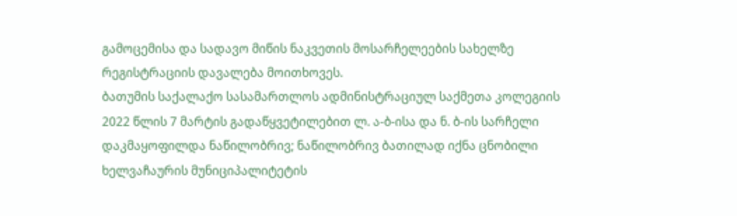გამოცემისა და სადავო მიწის ნაკვეთის მოსარჩელეების სახელზე რეგისტრაციის დავალება მოითხოვეს.
ბათუმის საქალაქო სასამართლოს ადმინისტრაციულ საქმეთა კოლეგიის 2022 წლის 7 მარტის გადაწყვეტილებით ლ. ა-ბ-ისა და ნ. ბ-ის სარჩელი დაკმაყოფილდა ნაწილობრივ; ნაწილობრივ ბათილად იქნა ცნობილი ხელვაჩაურის მუნიციპალიტეტის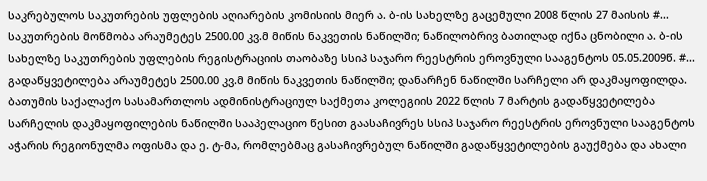საკრებულოს საკუთრების უფლების აღიარების კომისიის მიერ ა. ბ-ის სახელზე გაცემული 2008 წლის 27 მაისის #... საკუთრების მოწმობა არაუმეტეს 2500.00 კვ.მ მიწის ნაკვეთის ნაწილში; ნაწილობრივ ბათილად იქნა ცნობილი ა. ბ-ის სახელზე საკუთრების უფლების რეგისტრაციის თაობაზე სსიპ საჯარო რეესტრის ეროვნული სააგენტოს 05.05.2009წ. #... გადაწყვეტილება არაუმეტეს 2500.00 კვ.მ მიწის ნაკვეთის ნაწილში; დანარჩენ ნაწილში სარჩელი არ დაკმაყოფილდა.
ბათუმის საქალაქო სასამართლოს ადმინისტრაციულ საქმეთა კოლეგიის 2022 წლის 7 მარტის გადაწყვეტილება სარჩელის დაკმაყოფილების ნაწილში სააპელაციო წესით გაასაჩივრეს სსიპ საჯარო რეესტრის ეროვნული სააგენტოს აჭარის რეგიონულმა ოფისმა და ე. ტ-მა, რომლებმაც გასაჩივრებულ ნაწილში გადაწყვეტილების გაუქმება და ახალი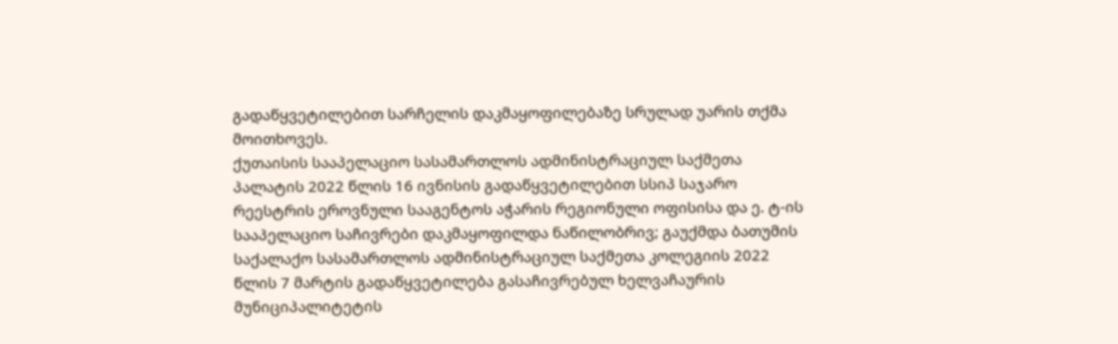გადაწყვეტილებით სარჩელის დაკმაყოფილებაზე სრულად უარის თქმა მოითხოვეს.
ქუთაისის სააპელაციო სასამართლოს ადმინისტრაციულ საქმეთა პალატის 2022 წლის 16 ივნისის გადაწყვეტილებით სსიპ საჯარო რეესტრის ეროვნული სააგენტოს აჭარის რეგიონული ოფისისა და ე. ტ-ის სააპელაციო საჩივრები დაკმაყოფილდა ნაწილობრივ; გაუქმდა ბათუმის საქალაქო სასამართლოს ადმინისტრაციულ საქმეთა კოლეგიის 2022 წლის 7 მარტის გადაწყვეტილება გასაჩივრებულ ხელვაჩაურის მუნიციპალიტეტის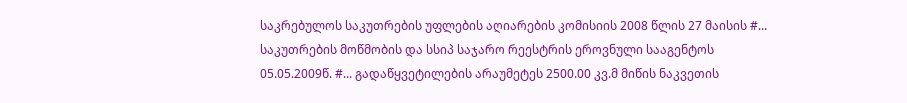საკრებულოს საკუთრების უფლების აღიარების კომისიის 2008 წლის 27 მაისის #... საკუთრების მოწმობის და სსიპ საჯარო რეესტრის ეროვნული სააგენტოს 05.05.2009წ. #... გადაწყვეტილების არაუმეტეს 2500.00 კვ.მ მიწის ნაკვეთის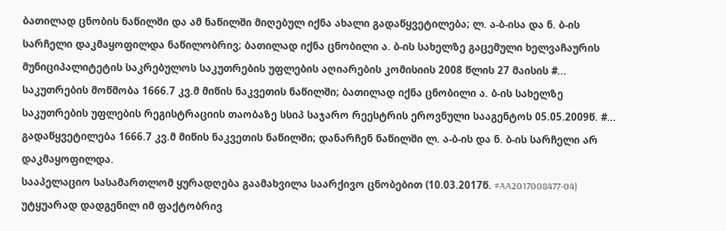ბათილად ცნობის ნაწილში და ამ ნაწილში მიღებულ იქნა ახალი გადაწყვეტილება; ლ. ა-ბ-ისა და ნ. ბ-ის სარჩელი დაკმაყოფილდა ნაწილობრივ; ბათილად იქნა ცნობილი ა. ბ-ის სახელზე გაცემული ხელვაჩაურის მუნიციპალიტეტის საკრებულოს საკუთრების უფლების აღიარების კომისიის 2008 წლის 27 მაისის #... საკუთრების მოწმობა 1666.7 კვ.მ მიწის ნაკვეთის ნაწილში; ბათილად იქნა ცნობილი ა. ბ-ის სახელზე საკუთრების უფლების რეგისტრაციის თაობაზე სსიპ საჯარო რეესტრის ეროვნული სააგენტოს 05.05.2009წ. #... გადაწყვეტილება 1666.7 კვ.მ მიწის ნაკვეთის ნაწილში; დანარჩენ ნაწილში ლ. ა-ბ-ის და ნ. ბ-ის სარჩელი არ დაკმაყოფილდა.
სააპელაციო სასამართლომ ყურადღება გაამახვილა საარქივო ცნობებით (10.03.2017წ. #AA2017008477-04) უტყუარად დადგენილ იმ ფაქტობრივ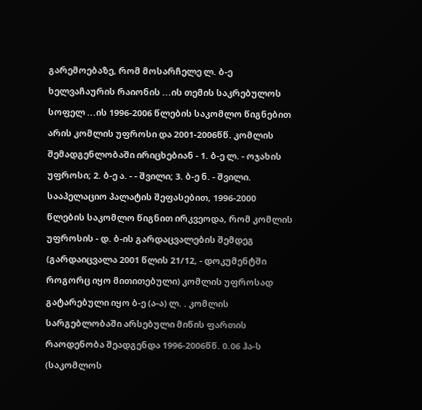გარემოებაზე, რომ მოსარჩელე ლ. ბ-ე ხელვაჩაურის რაიონის ...ის თემის საკრებულოს სოფელ ...ის 1996-2006 წლების საკომლო წიგნებით არის კომლის უფროსი და 2001-2006წწ. კომლის შემადგენლობაში ირიცხებიან - 1. ბ-ე ლ. - ოჯახის უფროსი; 2. ბ-ე ა. - - შვილი; 3. ბ-ე ნ. - შვილი.
სააპელაციო პალატის შეფასებით, 1996-2000 წლების საკომლო წიგნით ირკვეოდა, რომ კომლის უფროსის - დ. ბ-ის გარდაცვალების შემდეგ (გარდაიცვალა 2001 წლის 21/12, - დოკუმენტში როგორც იყო მითითებული) კომლის უფროსად გატარებული იყო ბ-ე (ა-ა) ლ. . კომლის სარგებლობაში არსებული მიწის ფართის რაოდენობა შეადგენდა 1996-2006წწ. 0.06 ჰა-ს (საკომლოს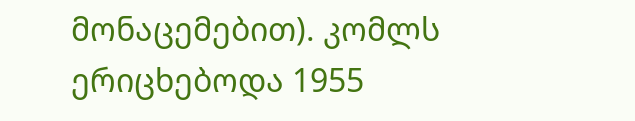მონაცემებით). კომლს ერიცხებოდა 1955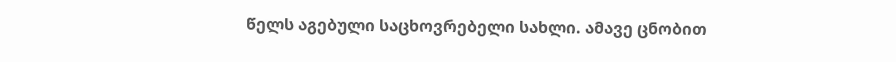წელს აგებული საცხოვრებელი სახლი. ამავე ცნობით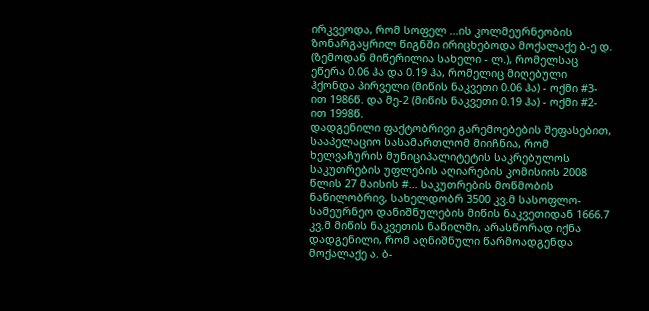ირკვეოდა, რომ სოფელ ...ის კოლმეურნეობის ზონარგაყრილ წიგნში ირიცხებოდა მოქალაქე ბ-ე დ. (ზემოდან მიწერილია სახელი - ლ.), რომელსაც ეწერა 0.06 ჰა და 0.19 ჰა, რომელიც მიღებული ჰქონდა პირველი (მიწის ნაკვეთი 0.06 ჰა) - ოქმი #3-ით 1986წ. და მე-2 (მიწის ნაკვეთი 0.19 ჰა) - ოქმი #2-ით 1998წ.
დადგენილი ფაქტობრივი გარემოებების შეფასებით, სააპელაციო სასამართლომ მიიჩნია, რომ ხელვაჩურის მუნიციპალიტეტის საკრებულოს საკუთრების უფლების აღიარების კომისიის 2008 წლის 27 მაისის #... საკუთრების მოწმობის ნაწილობრივ, სახელდობრ 3500 კვ.მ სასოფლო-სამეურნეო დანიშნულების მიწის ნაკვეთიდან 1666.7 კვ.მ მიწის ნაკვეთის ნაწილში, არასწორად იქნა დადგენილი, რომ აღნიშნული წარმოადგენდა მოქალაქე ა. ბ-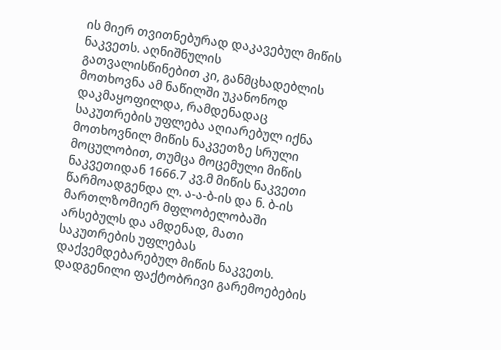ის მიერ თვითნებურად დაკავებულ მიწის ნაკვეთს. აღნიშნულის გათვალისწინებით კი, განმცხადებლის მოთხოვნა ამ ნაწილში უკანონოდ დაკმაყოფილდა, რამდენადაც საკუთრების უფლება აღიარებულ იქნა მოთხოვნილ მიწის ნაკვეთზე სრული მოცულობით, თუმცა მოცემული მიწის ნაკვეთიდან 1666.7 კვ.მ მიწის ნაკვეთი წარმოადგენდა ლ. ა-ა-ბ-ის და ნ. ბ-ის მართლზომიერ მფლობელობაში არსებულს და ამდენად, მათი საკუთრების უფლებას დაქვემდებარებულ მიწის ნაკვეთს.
დადგენილი ფაქტობრივი გარემოებების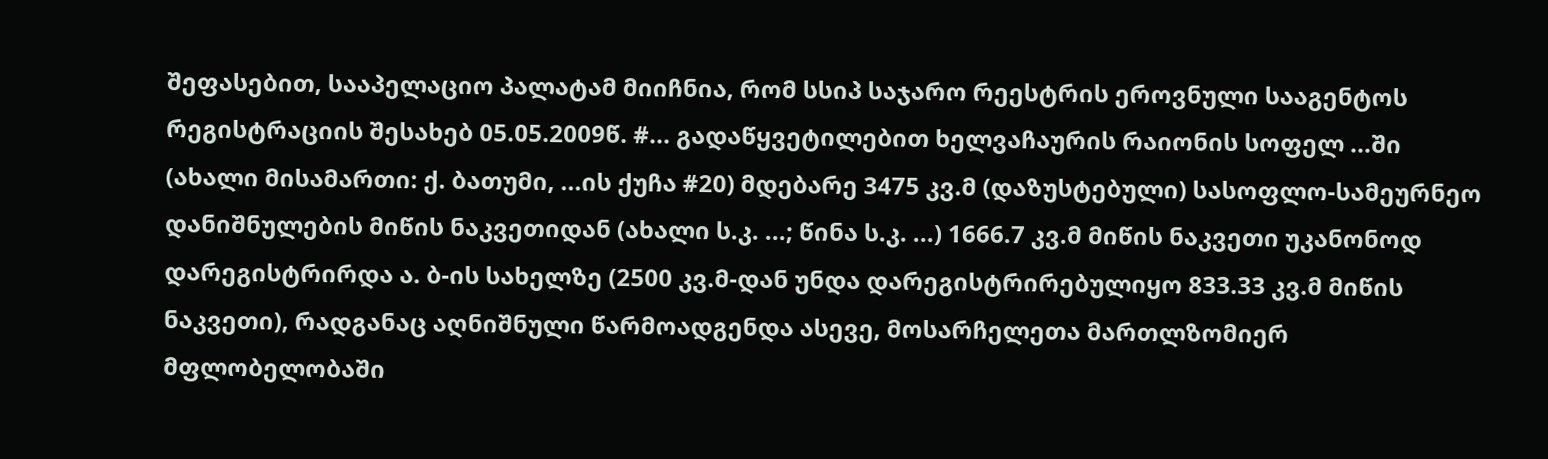შეფასებით, სააპელაციო პალატამ მიიჩნია, რომ სსიპ საჯარო რეესტრის ეროვნული სააგენტოს რეგისტრაციის შესახებ 05.05.2009წ. #... გადაწყვეტილებით ხელვაჩაურის რაიონის სოფელ ...ში (ახალი მისამართი: ქ. ბათუმი, ...ის ქუჩა #20) მდებარე 3475 კვ.მ (დაზუსტებული) სასოფლო-სამეურნეო დანიშნულების მიწის ნაკვეთიდან (ახალი ს.კ. ...; წინა ს.კ. ...) 1666.7 კვ.მ მიწის ნაკვეთი უკანონოდ დარეგისტრირდა ა. ბ-ის სახელზე (2500 კვ.მ-დან უნდა დარეგისტრირებულიყო 833.33 კვ.მ მიწის ნაკვეთი), რადგანაც აღნიშნული წარმოადგენდა ასევე, მოსარჩელეთა მართლზომიერ მფლობელობაში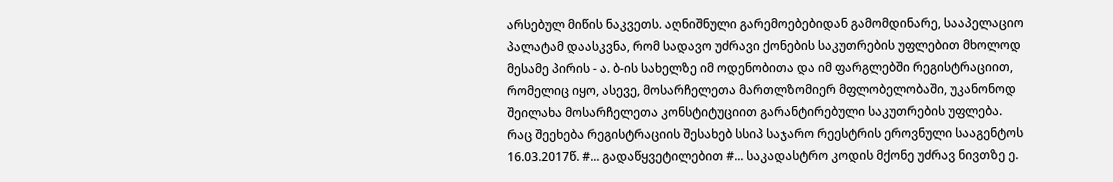არსებულ მიწის ნაკვეთს. აღნიშნული გარემოებებიდან გამომდინარე, სააპელაციო პალატამ დაასკვნა, რომ სადავო უძრავი ქონების საკუთრების უფლებით მხოლოდ მესამე პირის - ა. ბ-ის სახელზე იმ ოდენობითა და იმ ფარგლებში რეგისტრაციით, რომელიც იყო, ასევე, მოსარჩელეთა მართლზომიერ მფლობელობაში, უკანონოდ შეილახა მოსარჩელეთა კონსტიტუციით გარანტირებული საკუთრების უფლება.
რაც შეეხება რეგისტრაციის შესახებ სსიპ საჯარო რეესტრის ეროვნული სააგენტოს 16.03.2017წ. #... გადაწყვეტილებით #... საკადასტრო კოდის მქონე უძრავ ნივთზე ე.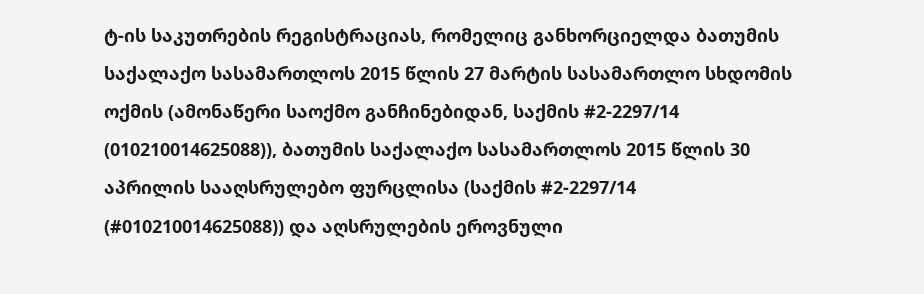ტ-ის საკუთრების რეგისტრაციას, რომელიც განხორციელდა ბათუმის საქალაქო სასამართლოს 2015 წლის 27 მარტის სასამართლო სხდომის ოქმის (ამონაწერი საოქმო განჩინებიდან, საქმის #2-2297/14 (010210014625088)), ბათუმის საქალაქო სასამართლოს 2015 წლის 30 აპრილის სააღსრულებო ფურცლისა (საქმის #2-2297/14 (#010210014625088)) და აღსრულების ეროვნული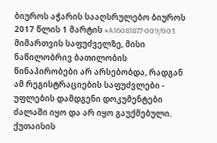ბიუროს აჭარის სააღსრულებო ბიუროს 2017 წლის 1 მარტის #A16081877-009/003 მიმართვის საფუძველზე, მისი ნაწილობრივ ბათილობის წინაპირობები არ არსებობდა, რადგან ამ რეგისტრაციების საფუძვლები - უფლების დამდგენი დოკუმენტები ძალაში იყო და არ იყო გაუქმებული.
ქუთაისის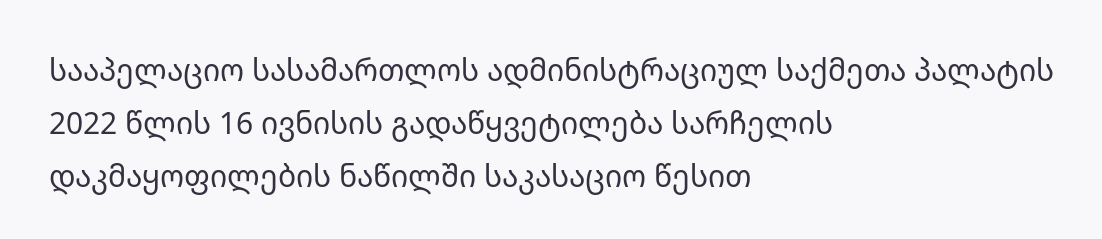სააპელაციო სასამართლოს ადმინისტრაციულ საქმეთა პალატის 2022 წლის 16 ივნისის გადაწყვეტილება სარჩელის დაკმაყოფილების ნაწილში საკასაციო წესით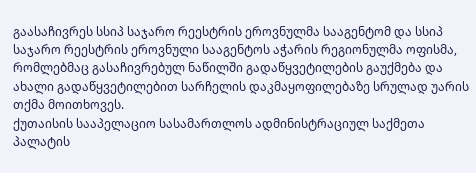გაასაჩივრეს სსიპ საჯარო რეესტრის ეროვნულმა სააგენტომ და სსიპ საჯარო რეესტრის ეროვნული სააგენტოს აჭარის რეგიონულმა ოფისმა, რომლებმაც გასაჩივრებულ ნაწილში გადაწყვეტილების გაუქმება და ახალი გადაწყვეტილებით სარჩელის დაკმაყოფილებაზე სრულად უარის თქმა მოითხოვეს.
ქუთაისის სააპელაციო სასამართლოს ადმინისტრაციულ საქმეთა პალატის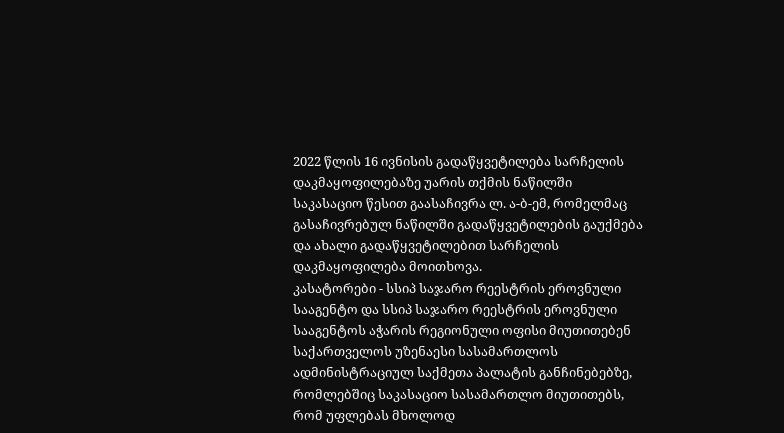2022 წლის 16 ივნისის გადაწყვეტილება სარჩელის დაკმაყოფილებაზე უარის თქმის ნაწილში საკასაციო წესით გაასაჩივრა ლ. ა-ბ-ემ, რომელმაც გასაჩივრებულ ნაწილში გადაწყვეტილების გაუქმება და ახალი გადაწყვეტილებით სარჩელის დაკმაყოფილება მოითხოვა.
კასატორები - სსიპ საჯარო რეესტრის ეროვნული სააგენტო და სსიპ საჯარო რეესტრის ეროვნული სააგენტოს აჭარის რეგიონული ოფისი მიუთითებენ საქართველოს უზენაესი სასამართლოს ადმინისტრაციულ საქმეთა პალატის განჩინებებზე, რომლებშიც საკასაციო სასამართლო მიუთითებს, რომ უფლებას მხოლოდ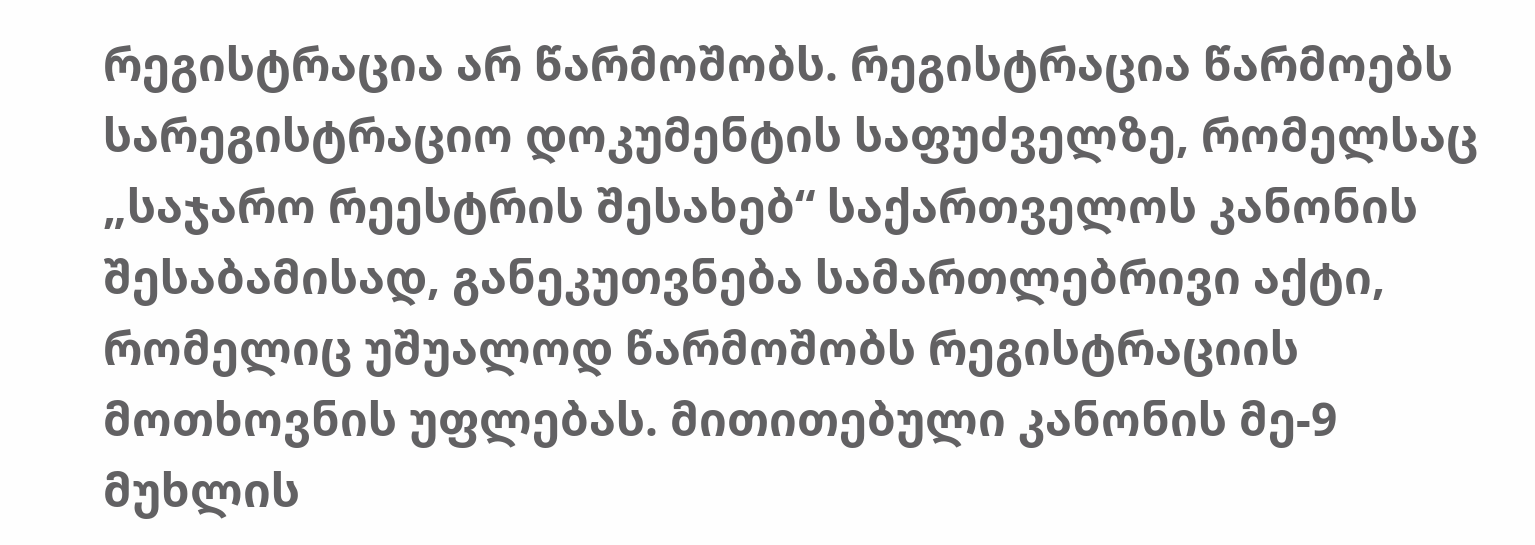რეგისტრაცია არ წარმოშობს. რეგისტრაცია წარმოებს სარეგისტრაციო დოკუმენტის საფუძველზე, რომელსაც „საჯარო რეესტრის შესახებ“ საქართველოს კანონის შესაბამისად, განეკუთვნება სამართლებრივი აქტი, რომელიც უშუალოდ წარმოშობს რეგისტრაციის მოთხოვნის უფლებას. მითითებული კანონის მე-9 მუხლის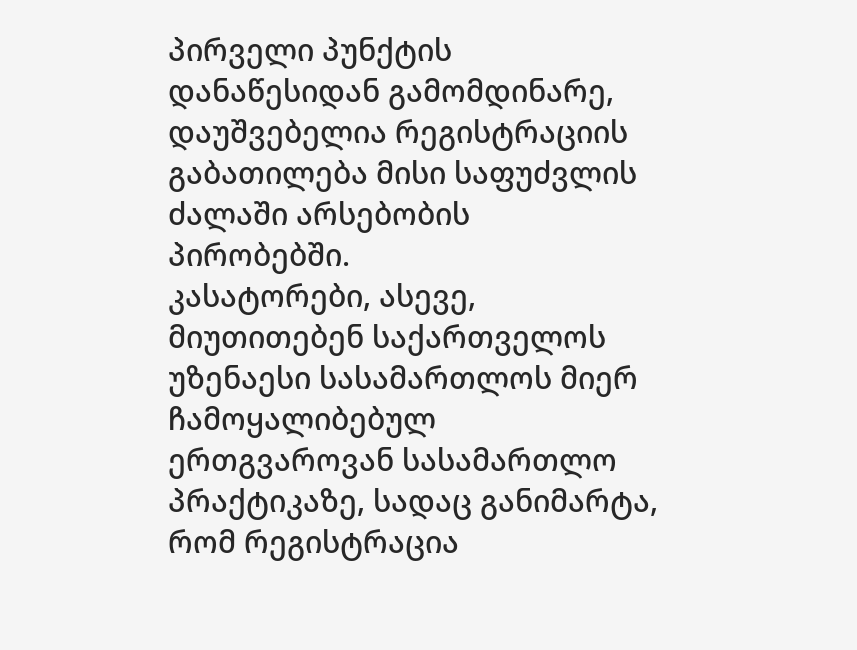პირველი პუნქტის დანაწესიდან გამომდინარე, დაუშვებელია რეგისტრაციის გაბათილება მისი საფუძვლის ძალაში არსებობის პირობებში.
კასატორები, ასევე, მიუთითებენ საქართველოს უზენაესი სასამართლოს მიერ ჩამოყალიბებულ ერთგვაროვან სასამართლო პრაქტიკაზე, სადაც განიმარტა, რომ რეგისტრაცია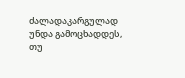ძალადაკარგულად უნდა გამოცხადდეს, თუ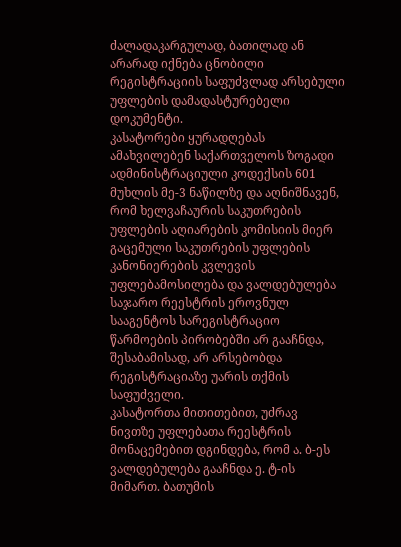ძალადაკარგულად, ბათილად ან არარად იქნება ცნობილი რეგისტრაციის საფუძვლად არსებული უფლების დამადასტურებელი დოკუმენტი.
კასატორები ყურადღებას ამახვილებენ საქართველოს ზოგადი ადმინისტრაციული კოდექსის 601 მუხლის მე-3 ნაწილზე და აღნიშნავენ, რომ ხელვაჩაურის საკუთრების უფლების აღიარების კომისიის მიერ გაცემული საკუთრების უფლების კანონიერების კვლევის უფლებამოსილება და ვალდებულება საჯარო რეესტრის ეროვნულ სააგენტოს სარეგისტრაციო წარმოების პირობებში არ გააჩნდა, შესაბამისად, არ არსებობდა რეგისტრაციაზე უარის თქმის საფუძველი.
კასატორთა მითითებით, უძრავ ნივთზე უფლებათა რეესტრის მონაცემებით დგინდება, რომ ა. ბ-ეს ვალდებულება გააჩნდა ე. ტ-ის მიმართ. ბათუმის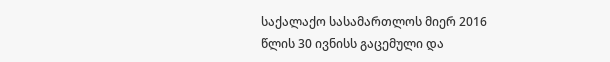საქალაქო სასამართლოს მიერ 2016 წლის 30 ივნისს გაცემული და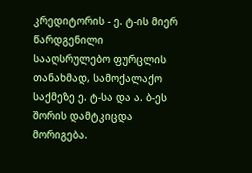კრედიტორის - ე. ტ-ის მიერ წარდგენილი სააღსრულებო ფურცლის თანახმად, სამოქალაქო საქმეზე ე. ტ-სა და ა. ბ-ეს შორის დამტკიცდა მორიგება.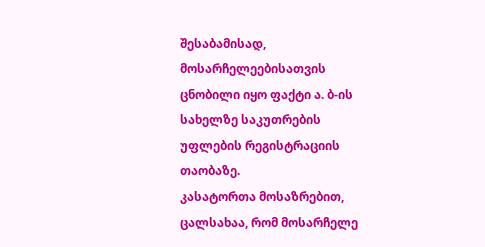შესაბამისად, მოსარჩელეებისათვის ცნობილი იყო ფაქტი ა. ბ-ის სახელზე საკუთრების უფლების რეგისტრაციის თაობაზე.
კასატორთა მოსაზრებით, ცალსახაა, რომ მოსარჩელე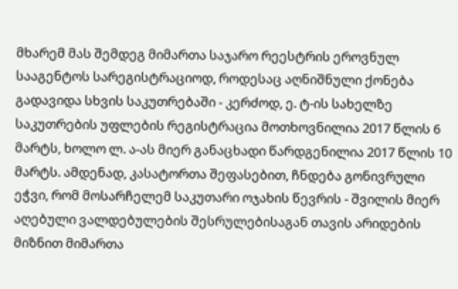მხარემ მას შემდეგ მიმართა საჯარო რეესტრის ეროვნულ სააგენტოს სარეგისტრაციოდ, როდესაც აღნიშნული ქონება გადავიდა სხვის საკუთრებაში - კერძოდ, ე. ტ-ის სახელზე საკუთრების უფლების რეგისტრაცია მოთხოვნილია 2017 წლის 6 მარტს, ხოლო ლ. ა-ას მიერ განაცხადი წარდგენილია 2017 წლის 10 მარტს. ამდენად, კასატორთა შეფასებით, ჩნდება გონივრული ეჭვი, რომ მოსარჩელემ საკუთარი ოჯახის წევრის - შვილის მიერ აღებული ვალდებულების შესრულებისაგან თავის არიდების მიზნით მიმართა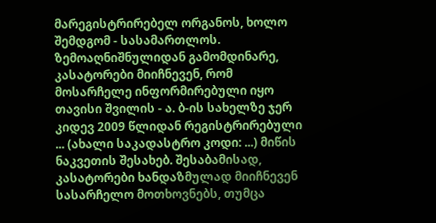მარეგისტრირებელ ორგანოს, ხოლო შემდგომ - სასამართლოს.
ზემოაღნიშნულიდან გამომდინარე, კასატორები მიიჩნევენ, რომ მოსარჩელე ინფორმირებული იყო თავისი შვილის - ა. ბ-ის სახელზე ჯერ კიდევ 2009 წლიდან რეგისტრირებული ... (ახალი საკადასტრო კოდი: ...) მიწის ნაკვეთის შესახებ. შესაბამისად, კასატორები ხანდაზმულად მიიჩნევენ სასარჩელო მოთხოვნებს, თუმცა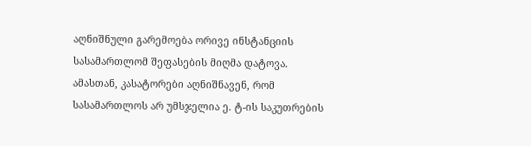აღნიშნული გარემოება ორივე ინსტანციის სასამართლომ შეფასების მიღმა დატოვა.
ამასთან, კასატორები აღნიშნავენ, რომ სასამართლოს არ უმსჯელია ე. ტ-ის საკუთრების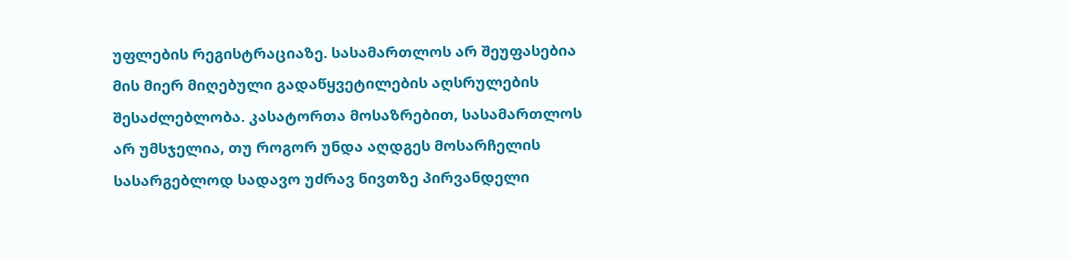უფლების რეგისტრაციაზე. სასამართლოს არ შეუფასებია მის მიერ მიღებული გადაწყვეტილების აღსრულების შესაძლებლობა. კასატორთა მოსაზრებით, სასამართლოს არ უმსჯელია, თუ როგორ უნდა აღდგეს მოსარჩელის სასარგებლოდ სადავო უძრავ ნივთზე პირვანდელი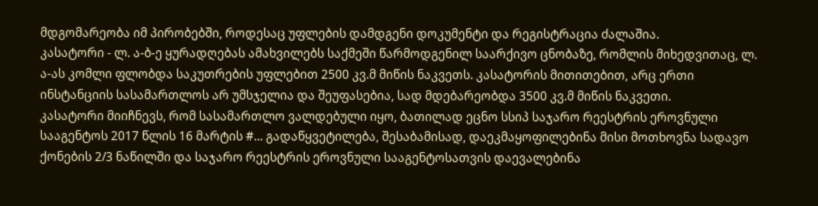მდგომარეობა იმ პირობებში, როდესაც უფლების დამდგენი დოკუმენტი და რეგისტრაცია ძალაშია.
კასატორი - ლ. ა-ბ-ე ყურადღებას ამახვილებს საქმეში წარმოდგენილ საარქივო ცნობაზე, რომლის მიხედვითაც, ლ. ა-ას კომლი ფლობდა საკუთრების უფლებით 2500 კვ.მ მიწის ნაკვეთს. კასატორის მითითებით, არც ერთი ინსტანციის სასამართლოს არ უმსჯელია და შეუფასებია, სად მდებარეობდა 3500 კვ.მ მიწის ნაკვეთი.
კასატორი მიიჩნევს, რომ სასამართლო ვალდებული იყო, ბათილად ეცნო სსიპ საჯარო რეესტრის ეროვნული სააგენტოს 2017 წლის 16 მარტის #... გადაწყვეტილება, შესაბამისად, დაეკმაყოფილებინა მისი მოთხოვნა სადავო ქონების 2/3 ნაწილში და საჯარო რეესტრის ეროვნული სააგენტოსათვის დაევალებინა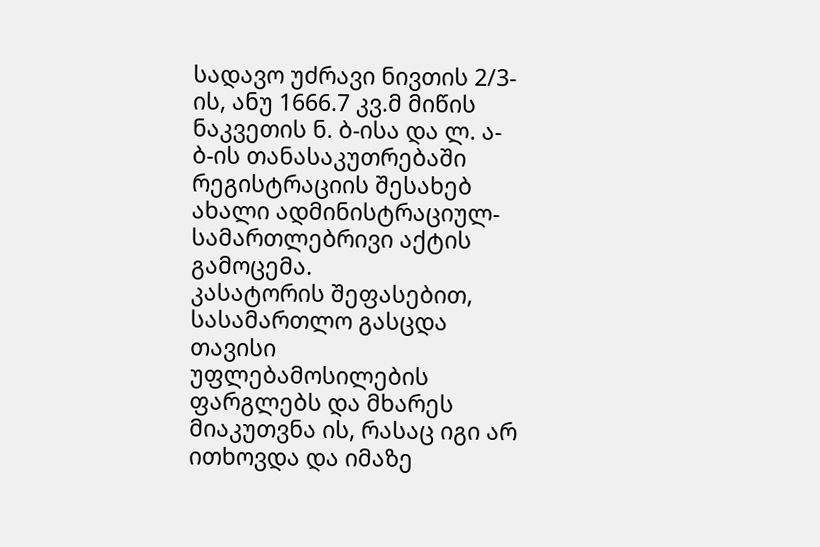სადავო უძრავი ნივთის 2/3-ის, ანუ 1666.7 კვ.მ მიწის ნაკვეთის ნ. ბ-ისა და ლ. ა-ბ-ის თანასაკუთრებაში რეგისტრაციის შესახებ ახალი ადმინისტრაციულ-სამართლებრივი აქტის გამოცემა.
კასატორის შეფასებით, სასამართლო გასცდა თავისი უფლებამოსილების ფარგლებს და მხარეს მიაკუთვნა ის, რასაც იგი არ ითხოვდა და იმაზე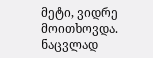მეტი, ვიდრე მოითხოვდა. ნაცვლად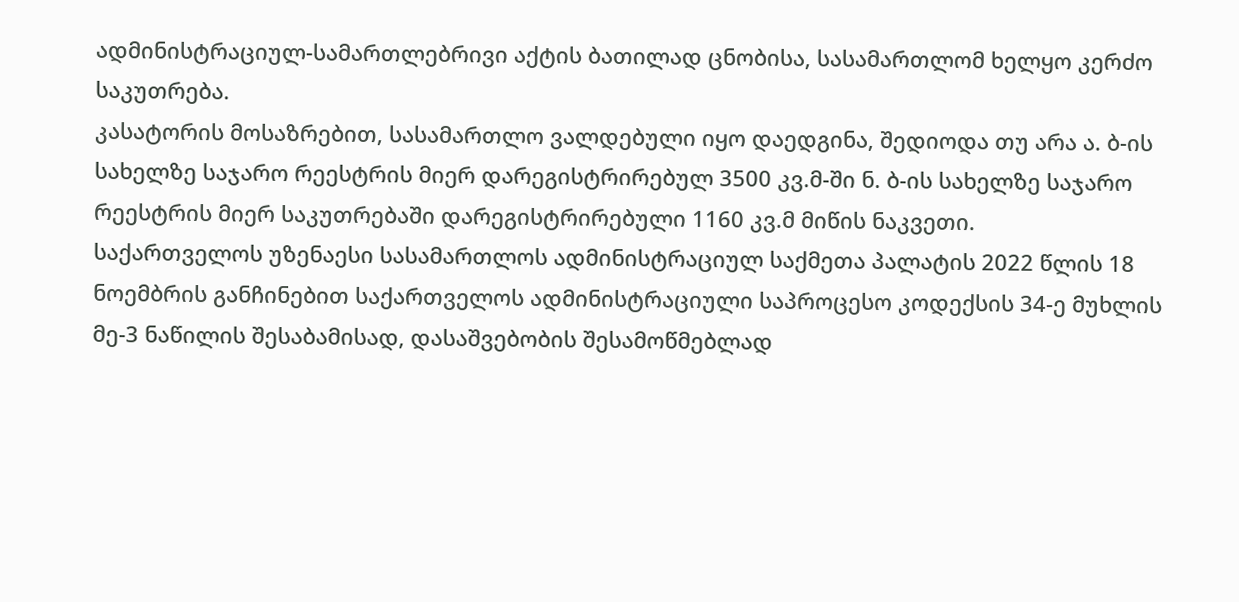ადმინისტრაციულ-სამართლებრივი აქტის ბათილად ცნობისა, სასამართლომ ხელყო კერძო საკუთრება.
კასატორის მოსაზრებით, სასამართლო ვალდებული იყო დაედგინა, შედიოდა თუ არა ა. ბ-ის სახელზე საჯარო რეესტრის მიერ დარეგისტრირებულ 3500 კვ.მ-ში ნ. ბ-ის სახელზე საჯარო რეესტრის მიერ საკუთრებაში დარეგისტრირებული 1160 კვ.მ მიწის ნაკვეთი.
საქართველოს უზენაესი სასამართლოს ადმინისტრაციულ საქმეთა პალატის 2022 წლის 18 ნოემბრის განჩინებით საქართველოს ადმინისტრაციული საპროცესო კოდექსის 34-ე მუხლის მე-3 ნაწილის შესაბამისად, დასაშვებობის შესამოწმებლად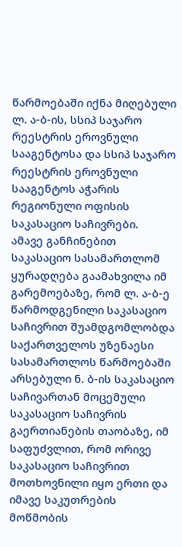წარმოებაში იქნა მიღებული ლ. ა-ბ-ის, სსიპ საჯარო რეესტრის ეროვნული სააგენტოსა და სსიპ საჯარო რეესტრის ეროვნული სააგენტოს აჭარის რეგიონული ოფისის საკასაციო საჩივრები.
ამავე განჩინებით საკასაციო სასამართლომ ყურადღება გაამახვილა იმ გარემოებაზე, რომ ლ. ა-ბ-ე წარმოდგენილი საკასაციო საჩივრით შუამდგომლობდა საქართველოს უზენაესი სასამართლოს წარმოებაში არსებული ნ. ბ-ის საკასაციო საჩივართან მოცემული საკასაციო საჩივრის გაერთიანების თაობაზე, იმ საფუძვლით, რომ ორივე საკასაციო საჩივრით მოთხოვნილი იყო ერთი და იმავე საკუთრების მოწმობის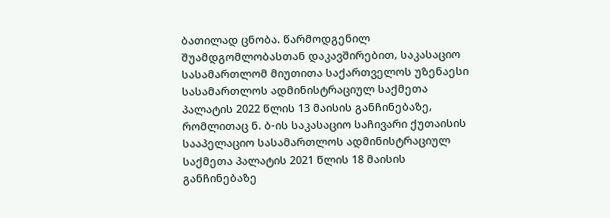ბათილად ცნობა. წარმოდგენილ შუამდგომლობასთან დაკავშირებით, საკასაციო სასამართლომ მიუთითა საქართველოს უზენაესი სასამართლოს ადმინისტრაციულ საქმეთა პალატის 2022 წლის 13 მაისის განჩინებაზე, რომლითაც ნ. ბ-ის საკასაციო საჩივარი ქუთაისის სააპელაციო სასამართლოს ადმინისტრაციულ საქმეთა პალატის 2021 წლის 18 მაისის განჩინებაზე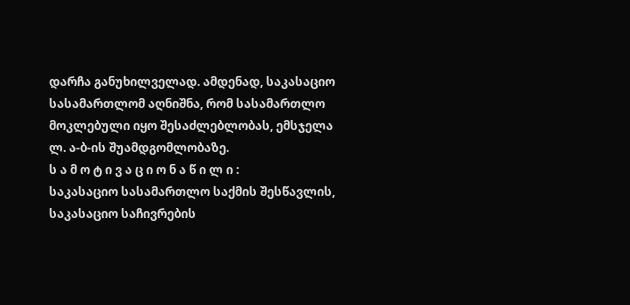დარჩა განუხილველად. ამდენად, საკასაციო სასამართლომ აღნიშნა, რომ სასამართლო მოკლებული იყო შესაძლებლობას, ემსჯელა ლ. ა-ბ-ის შუამდგომლობაზე.
ს ა მ ო ტ ი ვ ა ც ი ო ნ ა წ ი ლ ი :
საკასაციო სასამართლო საქმის შესწავლის, საკასაციო საჩივრების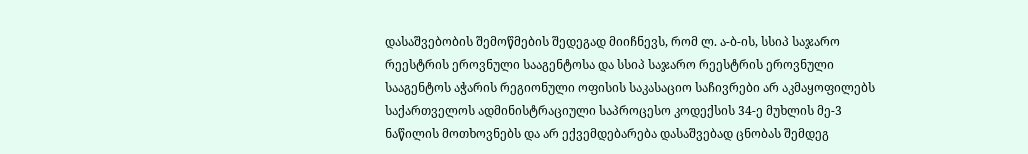დასაშვებობის შემოწმების შედეგად მიიჩნევს, რომ ლ. ა-ბ-ის, სსიპ საჯარო რეესტრის ეროვნული სააგენტოსა და სსიპ საჯარო რეესტრის ეროვნული სააგენტოს აჭარის რეგიონული ოფისის საკასაციო საჩივრები არ აკმაყოფილებს საქართველოს ადმინისტრაციული საპროცესო კოდექსის 34-ე მუხლის მე-3 ნაწილის მოთხოვნებს და არ ექვემდებარება დასაშვებად ცნობას შემდეგ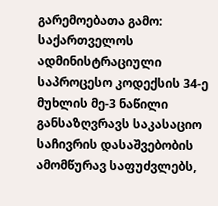გარემოებათა გამო:
საქართველოს ადმინისტრაციული საპროცესო კოდექსის 34-ე მუხლის მე-3 ნაწილი განსაზღვრავს საკასაციო საჩივრის დასაშვებობის ამომწურავ საფუძვლებს,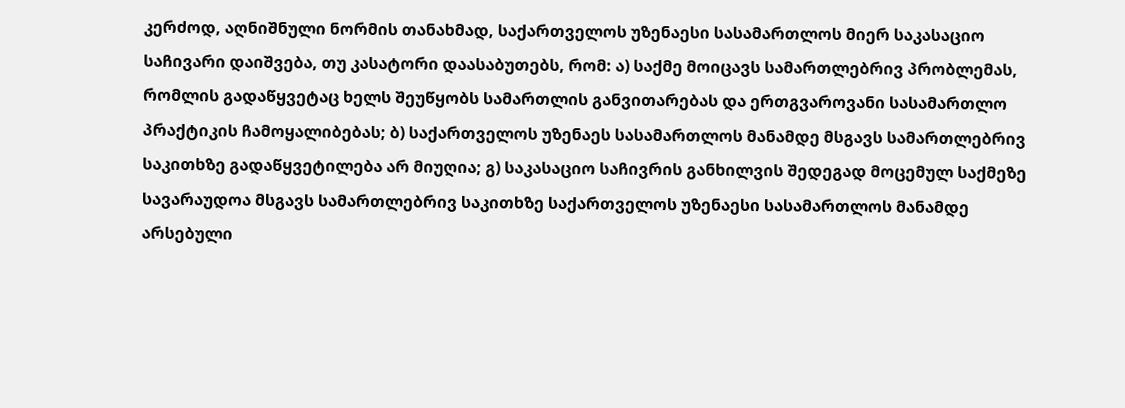კერძოდ, აღნიშნული ნორმის თანახმად, საქართველოს უზენაესი სასამართლოს მიერ საკასაციო საჩივარი დაიშვება, თუ კასატორი დაასაბუთებს, რომ: ა) საქმე მოიცავს სამართლებრივ პრობლემას, რომლის გადაწყვეტაც ხელს შეუწყობს სამართლის განვითარებას და ერთგვაროვანი სასამართლო პრაქტიკის ჩამოყალიბებას; ბ) საქართველოს უზენაეს სასამართლოს მანამდე მსგავს სამართლებრივ საკითხზე გადაწყვეტილება არ მიუღია; გ) საკასაციო საჩივრის განხილვის შედეგად მოცემულ საქმეზე სავარაუდოა მსგავს სამართლებრივ საკითხზე საქართველოს უზენაესი სასამართლოს მანამდე არსებული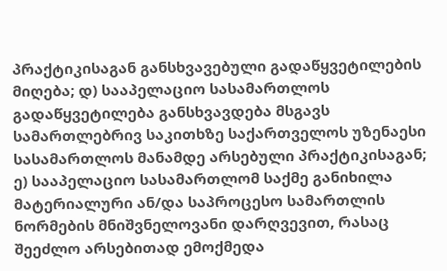პრაქტიკისაგან განსხვავებული გადაწყვეტილების მიღება; დ) სააპელაციო სასამართლოს გადაწყვეტილება განსხვავდება მსგავს სამართლებრივ საკითხზე საქართველოს უზენაესი სასამართლოს მანამდე არსებული პრაქტიკისაგან; ე) სააპელაციო სასამართლომ საქმე განიხილა მატერიალური ან/და საპროცესო სამართლის ნორმების მნიშვნელოვანი დარღვევით, რასაც შეეძლო არსებითად ემოქმედა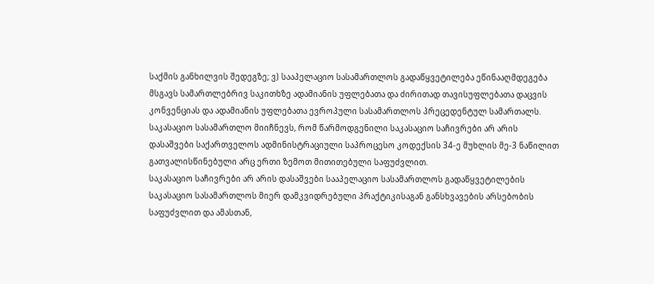საქმის განხილვის შედეგზე; ვ) სააპელაციო სასამართლოს გადაწყვეტილება ეწინააღმდეგება მსგავს სამართლებრივ საკითხზე ადამიანის უფლებათა და ძირითად თავისუფლებათა დაცვის კონვენციას და ადამიანის უფლებათა ევროპული სასამართლოს პრეცედენტულ სამართალს.
საკასაციო სასამართლო მიიჩნევს, რომ წარმოდგენილი საკასაციო საჩივრები არ არის დასაშვები საქართველოს ადმინისტრაციული საპროცესო კოდექსის 34-ე მუხლის მე-3 ნაწილით გათვალისწინებული არც ერთი ზემოთ მითითებული საფუძვლით.
საკასაციო საჩივრები არ არის დასაშვები სააპელაციო სასამართლოს გადაწყვეტილების საკასაციო სასამართლოს მიერ დამკვიდრებული პრაქტიკისაგან განსხვავების არსებობის საფუძვლით და ამასთან,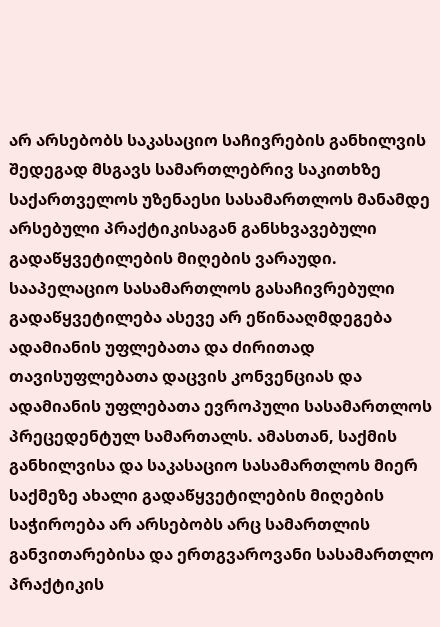არ არსებობს საკასაციო საჩივრების განხილვის შედეგად მსგავს სამართლებრივ საკითხზე საქართველოს უზენაესი სასამართლოს მანამდე არსებული პრაქტიკისაგან განსხვავებული გადაწყვეტილების მიღების ვარაუდი. სააპელაციო სასამართლოს გასაჩივრებული გადაწყვეტილება ასევე არ ეწინააღმდეგება ადამიანის უფლებათა და ძირითად თავისუფლებათა დაცვის კონვენციას და ადამიანის უფლებათა ევროპული სასამართლოს პრეცედენტულ სამართალს. ამასთან, საქმის განხილვისა და საკასაციო სასამართლოს მიერ საქმეზე ახალი გადაწყვეტილების მიღების საჭიროება არ არსებობს არც სამართლის განვითარებისა და ერთგვაროვანი სასამართლო პრაქტიკის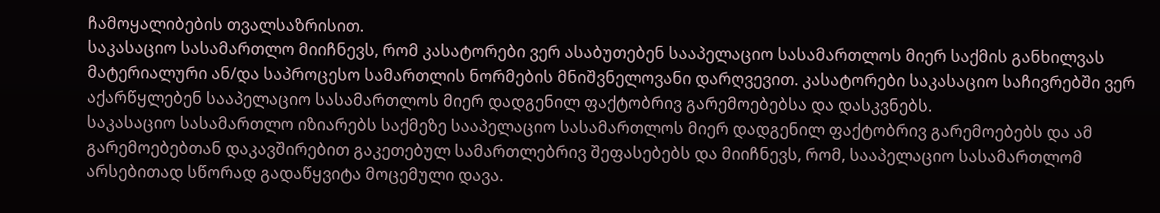ჩამოყალიბების თვალსაზრისით.
საკასაციო სასამართლო მიიჩნევს, რომ კასატორები ვერ ასაბუთებენ სააპელაციო სასამართლოს მიერ საქმის განხილვას მატერიალური ან/და საპროცესო სამართლის ნორმების მნიშვნელოვანი დარღვევით. კასატორები საკასაციო საჩივრებში ვერ აქარწყლებენ სააპელაციო სასამართლოს მიერ დადგენილ ფაქტობრივ გარემოებებსა და დასკვნებს.
საკასაციო სასამართლო იზიარებს საქმეზე სააპელაციო სასამართლოს მიერ დადგენილ ფაქტობრივ გარემოებებს და ამ გარემოებებთან დაკავშირებით გაკეთებულ სამართლებრივ შეფასებებს და მიიჩნევს, რომ, სააპელაციო სასამართლომ არსებითად სწორად გადაწყვიტა მოცემული დავა.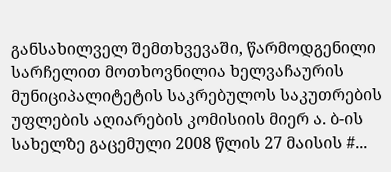განსახილველ შემთხვევაში, წარმოდგენილი სარჩელით მოთხოვნილია ხელვაჩაურის მუნიციპალიტეტის საკრებულოს საკუთრების უფლების აღიარების კომისიის მიერ ა. ბ-ის სახელზე გაცემული 2008 წლის 27 მაისის #...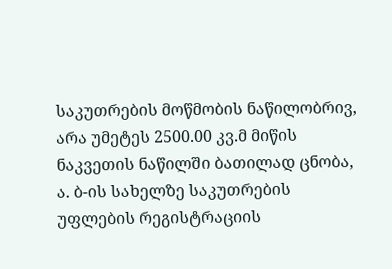საკუთრების მოწმობის ნაწილობრივ, არა უმეტეს 2500.00 კვ.მ მიწის ნაკვეთის ნაწილში ბათილად ცნობა, ა. ბ-ის სახელზე საკუთრების უფლების რეგისტრაციის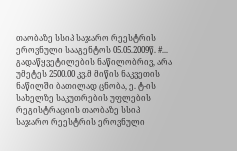თაობაზე სსიპ საჯარო რეესტრის ეროვნული სააგენტოს 05.05.2009წ. #... გადაწყვეტილების ნაწილობრივ, არა უმეტეს 2500.00 კვ.მ მიწის ნაკვეთის ნაწილში ბათილად ცნობა, ე. ტ-ის სახელზე საკუთრების უფლების რეგისტრაციის თაობაზე სსიპ საჯარო რეესტრის ეროვნული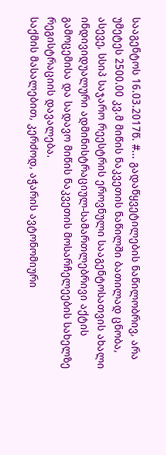სააგენტოს 16.03.2017წ. #... გადაწყვეტილების ნაწილობრივ, არა უმეტეს 2500.00 კვ.მ მიწის ნაკვეთის ნაწილში ბათილად ცნობა, ასევე, სსიპ საჯარო რეესტრის ეროვნული სააგენტოსათვის ახალი ინდივიდუალური ადმინისტრაციულ-სამართლებრივი აქტის გამოცემისა და სადავო მიწის ნაკვეთის მოსარჩელეების სახელზე რეგისტრაციის დავალება.
საქმის მასალებით, კერძოდ, აჭარის ავტონომიური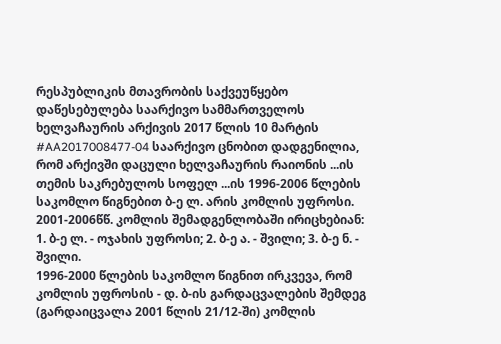რესპუბლიკის მთავრობის საქვეუწყებო დაწესებულება საარქივო სამმართველოს ხელვაჩაურის არქივის 2017 წლის 10 მარტის #AA2017008477-04 საარქივო ცნობით დადგენილია, რომ არქივში დაცული ხელვაჩაურის რაიონის ...ის თემის საკრებულოს სოფელ ...ის 1996-2006 წლების საკომლო წიგნებით ბ-ე ლ. არის კომლის უფროსი. 2001-2006წწ. კომლის შემადგენლობაში ირიცხებიან: 1. ბ-ე ლ. - ოჯახის უფროსი; 2. ბ-ე ა. - შვილი; 3. ბ-ე ნ. - შვილი.
1996-2000 წლების საკომლო წიგნით ირკვევა, რომ კომლის უფროსის - დ. ბ-ის გარდაცვალების შემდეგ (გარდაიცვალა 2001 წლის 21/12-ში) კომლის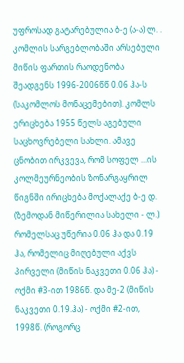უფროსად გატარებულია ბ-ე (ა-ა) ლ. . კომლის სარგებლობაში არსებული მიწის ფართის რაოდენობა შეადგენს 1996-2006წწ 0.06 ჰა-ს (საკომლოს მონაცემებით). კომლს ერიცხება 1955 წელს აგებული საცხოვრებელი სახლი. ამავე ცნობით ირკვევა, რომ სოფელ ...ის კოლმეურნეობის ზონარგაყრილ წიგნში ირიცხება მოქალაქე ბ-ე დ. (ზემოდან მიწერილია სახელი - ლ.) რომელსაც უწერია 0.06 ჰა და 0.19 ჰა, რომელიც მიღებული აქვს პირველი (მიწის ნაკვეთი 0.06 ჰა) - ოქმი #3-ით 1986წ. და მე-2 (მიწის ნაკვეთი 0.19.ჰა) - ოქმი #2-ით, 1998წ. (როგორც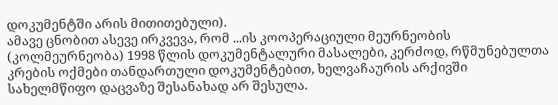დოკუმენტში არის მითითებული).
ამავე ცნობით ასევე ირკვევა, რომ ...ის კოოპერაციული მეურნეობის (კოლმეურნეობა) 1998 წლის დოკუმენტალური მასალები, კერძოდ, რწმუნებულთა კრების ოქმები თანდართული დოკუმენტებით, ხელვაჩაურის არქივში სახელმწიფო დაცვაზე შესანახად არ შესულა.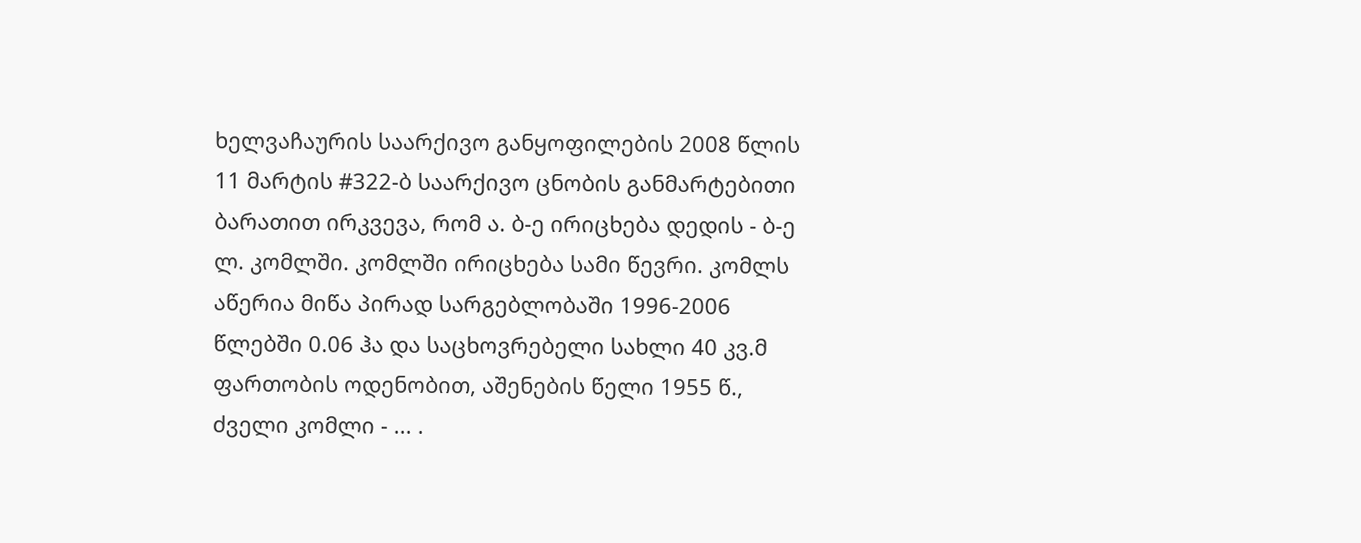ხელვაჩაურის საარქივო განყოფილების 2008 წლის 11 მარტის #322-ბ საარქივო ცნობის განმარტებითი ბარათით ირკვევა, რომ ა. ბ-ე ირიცხება დედის - ბ-ე ლ. კომლში. კომლში ირიცხება სამი წევრი. კომლს აწერია მიწა პირად სარგებლობაში 1996-2006 წლებში 0.06 ჰა და საცხოვრებელი სახლი 40 კვ.მ ფართობის ოდენობით, აშენების წელი 1955 წ., ძველი კომლი - ... .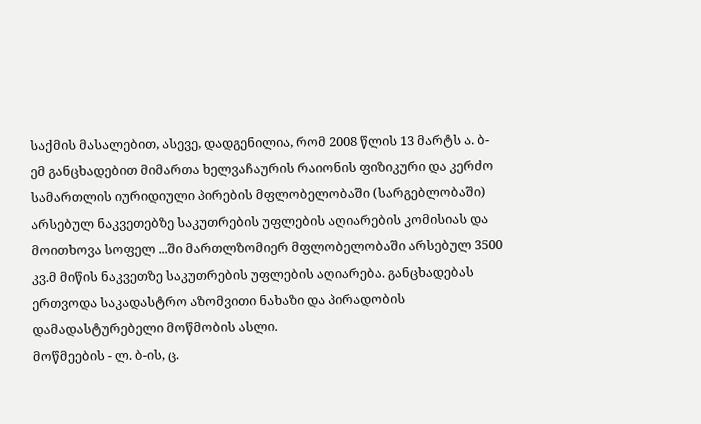საქმის მასალებით, ასევე, დადგენილია, რომ 2008 წლის 13 მარტს ა. ბ-ემ განცხადებით მიმართა ხელვაჩაურის რაიონის ფიზიკური და კერძო სამართლის იურიდიული პირების მფლობელობაში (სარგებლობაში) არსებულ ნაკვეთებზე საკუთრების უფლების აღიარების კომისიას და მოითხოვა სოფელ ...ში მართლზომიერ მფლობელობაში არსებულ 3500 კვ.მ მიწის ნაკვეთზე საკუთრების უფლების აღიარება. განცხადებას ერთვოდა საკადასტრო აზომვითი ნახაზი და პირადობის დამადასტურებელი მოწმობის ასლი.
მოწმეების - ლ. ბ-ის, ც.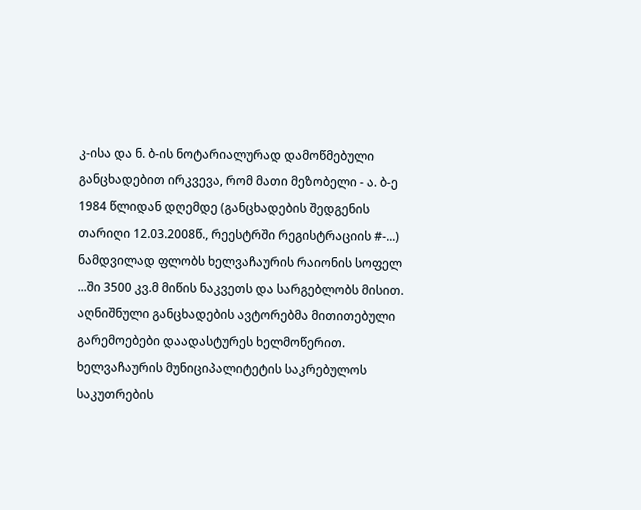კ-ისა და ნ. ბ-ის ნოტარიალურად დამოწმებული განცხადებით ირკვევა, რომ მათი მეზობელი - ა. ბ-ე 1984 წლიდან დღემდე (განცხადების შედგენის თარიღი 12.03.2008წ., რეესტრში რეგისტრაციის #-...) ნამდვილად ფლობს ხელვაჩაურის რაიონის სოფელ ...ში 3500 კვ.მ მიწის ნაკვეთს და სარგებლობს მისით. აღნიშნული განცხადების ავტორებმა მითითებული გარემოებები დაადასტურეს ხელმოწერით.
ხელვაჩაურის მუნიციპალიტეტის საკრებულოს საკუთრების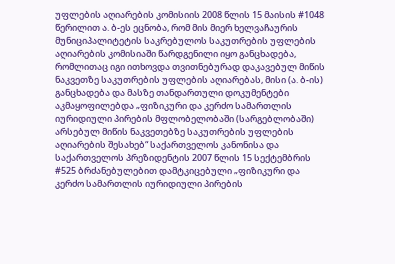უფლების აღიარების კომისიის 2008 წლის 15 მაისის #1048 წერილით ა. ბ-ეს ეცნობა, რომ მის მიერ ხელვაჩაურის მუნიციპალიტეტის საკრებულოს საკუთრების უფლების აღიარების კომისიაში წარდგენილი იყო განცხადება, რომლითაც იგი ითხოვდა თვითნებურად დაკავებულ მიწის ნაკვეთზე საკუთრების უფლების აღიარებას, მისი (ა. ბ-ის) განცხადება და მასზე თანდართული დოკუმენტები აკმაყოფილებდა „ფიზიკური და კერძო სამართლის იურიდიული პირების მფლობელობაში (სარგებლობაში) არსებულ მიწის ნაკვეთებზე საკუთრების უფლების აღიარების შესახებ“ საქართველოს კანონისა და საქართველოს პრეზიდენტის 2007 წლის 15 სექტემბრის #525 ბრძანებულებით დამტკიცებული „ფიზიკური და კერძო სამართლის იურიდიული პირების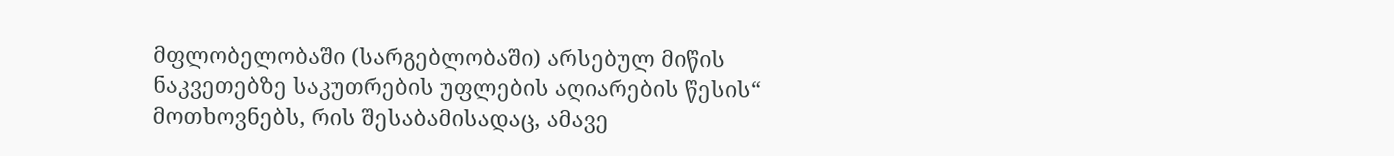მფლობელობაში (სარგებლობაში) არსებულ მიწის ნაკვეთებზე საკუთრების უფლების აღიარების წესის“ მოთხოვნებს, რის შესაბამისადაც, ამავე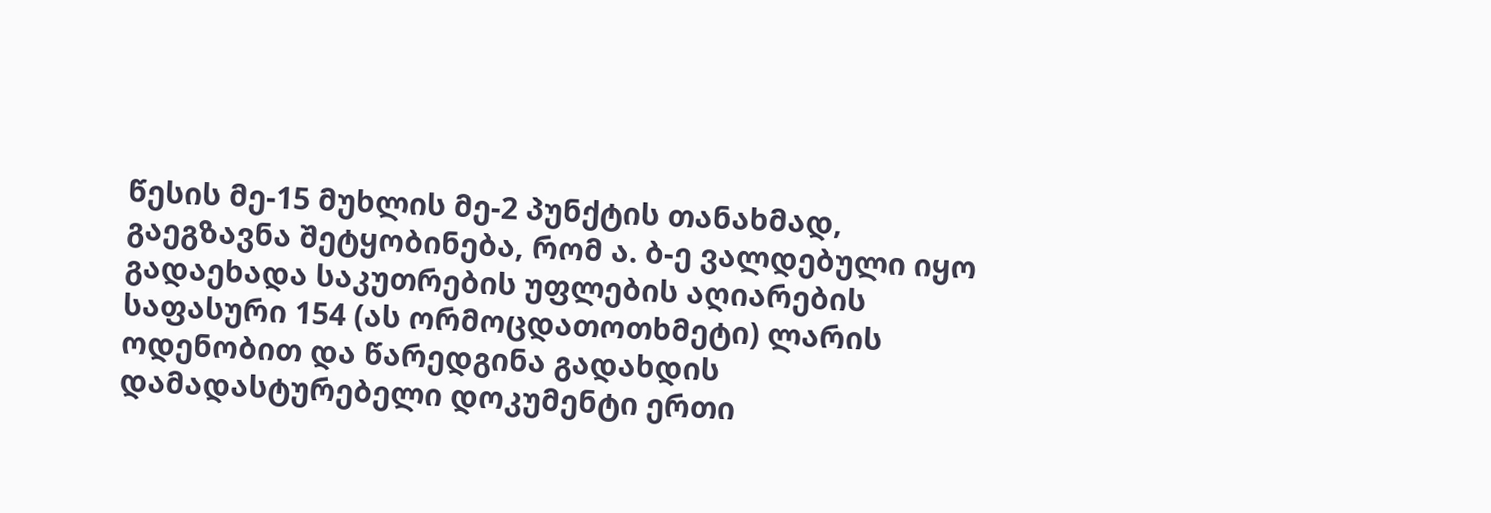წესის მე-15 მუხლის მე-2 პუნქტის თანახმად, გაეგზავნა შეტყობინება, რომ ა. ბ-ე ვალდებული იყო გადაეხადა საკუთრების უფლების აღიარების საფასური 154 (ას ორმოცდათოთხმეტი) ლარის ოდენობით და წარედგინა გადახდის დამადასტურებელი დოკუმენტი ერთი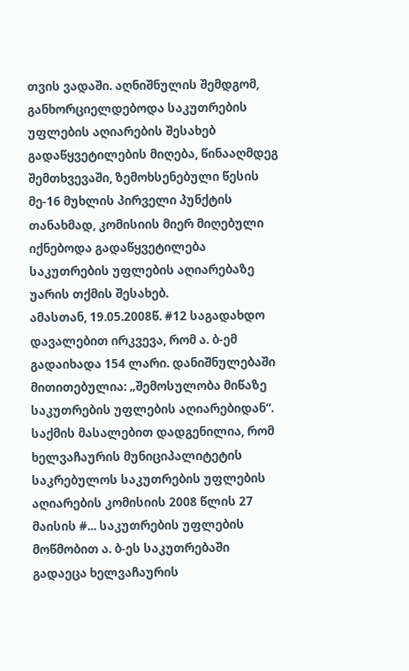თვის ვადაში. აღნიშნულის შემდგომ, განხორციელდებოდა საკუთრების უფლების აღიარების შესახებ გადაწყვეტილების მიღება, წინააღმდეგ შემთხვევაში, ზემოხსენებული წესის მე-16 მუხლის პირველი პუნქტის თანახმად, კომისიის მიერ მიღებული იქნებოდა გადაწყვეტილება საკუთრების უფლების აღიარებაზე უარის თქმის შესახებ.
ამასთან, 19.05.2008წ. #12 საგადახდო დავალებით ირკვევა, რომ ა. ბ-ემ გადაიხადა 154 ლარი. დანიშნულებაში მითითებულია: „შემოსულობა მიწაზე საკუთრების უფლების აღიარებიდან“.
საქმის მასალებით დადგენილია, რომ ხელვაჩაურის მუნიციპალიტეტის საკრებულოს საკუთრების უფლების აღიარების კომისიის 2008 წლის 27 მაისის #... საკუთრების უფლების მოწმობით ა. ბ-ეს საკუთრებაში გადაეცა ხელვაჩაურის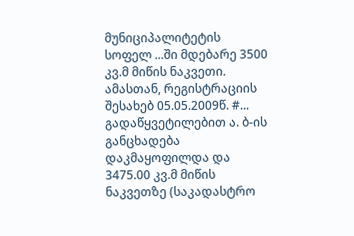მუნიციპალიტეტის სოფელ ...ში მდებარე 3500 კვ.მ მიწის ნაკვეთი. ამასთან, რეგისტრაციის შესახებ 05.05.2009წ. #... გადაწყვეტილებით ა. ბ-ის განცხადება დაკმაყოფილდა და 3475.00 კვ.მ მიწის ნაკვეთზე (საკადასტრო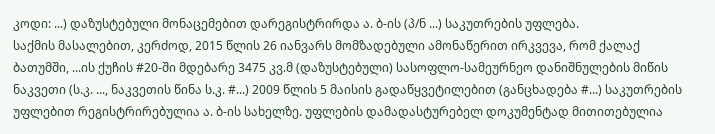კოდი: ...) დაზუსტებული მონაცემებით დარეგისტრირდა ა. ბ-ის (პ/ნ ...) საკუთრების უფლება.
საქმის მასალებით, კერძოდ, 2015 წლის 26 იანვარს მომზადებული ამონაწერით ირკვევა, რომ ქალაქ ბათუმში, ...ის ქუჩის #20-ში მდებარე 3475 კვ.მ (დაზუსტებული) სასოფლო-სამეურნეო დანიშნულების მიწის ნაკვეთი (ს.კ. ..., ნაკვეთის წინა ს.კ. #...) 2009 წლის 5 მაისის გადაწყვეტილებით (განცხადება #...) საკუთრების უფლებით რეგისტრირებულია ა. ბ-ის სახელზე. უფლების დამადასტურებელ დოკუმენტად მითითებულია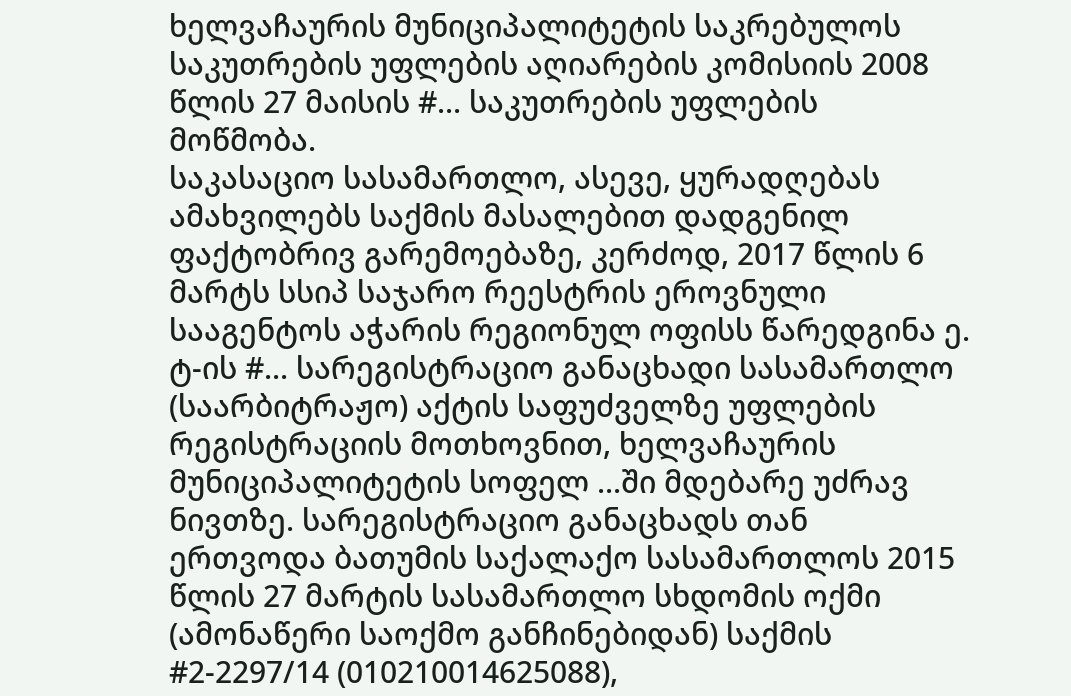ხელვაჩაურის მუნიციპალიტეტის საკრებულოს საკუთრების უფლების აღიარების კომისიის 2008 წლის 27 მაისის #... საკუთრების უფლების მოწმობა.
საკასაციო სასამართლო, ასევე, ყურადღებას ამახვილებს საქმის მასალებით დადგენილ ფაქტობრივ გარემოებაზე, კერძოდ, 2017 წლის 6 მარტს სსიპ საჯარო რეესტრის ეროვნული სააგენტოს აჭარის რეგიონულ ოფისს წარედგინა ე. ტ-ის #... სარეგისტრაციო განაცხადი სასამართლო (საარბიტრაჟო) აქტის საფუძველზე უფლების რეგისტრაციის მოთხოვნით, ხელვაჩაურის მუნიციპალიტეტის სოფელ ...ში მდებარე უძრავ ნივთზე. სარეგისტრაციო განაცხადს თან ერთვოდა ბათუმის საქალაქო სასამართლოს 2015 წლის 27 მარტის სასამართლო სხდომის ოქმი (ამონაწერი საოქმო განჩინებიდან) საქმის #2-2297/14 (010210014625088),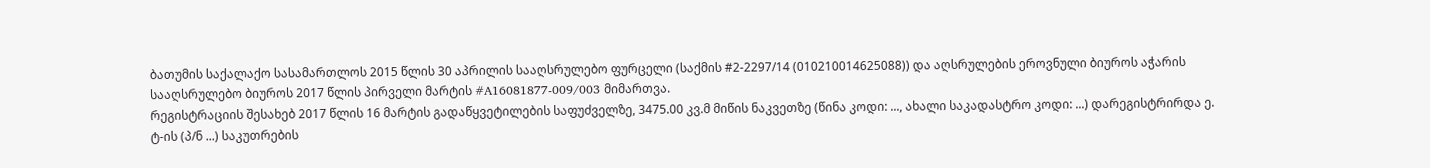ბათუმის საქალაქო სასამართლოს 2015 წლის 30 აპრილის სააღსრულებო ფურცელი (საქმის #2-2297/14 (010210014625088)) და აღსრულების ეროვნული ბიუროს აჭარის სააღსრულებო ბიუროს 2017 წლის პირველი მარტის #A16081877-009/003 მიმართვა.
რეგისტრაციის შესახებ 2017 წლის 16 მარტის გადაწყვეტილების საფუძველზე, 3475.00 კვ.მ მიწის ნაკვეთზე (წინა კოდი: ..., ახალი საკადასტრო კოდი: ...) დარეგისტრირდა ე. ტ-ის (პ/ნ ...) საკუთრების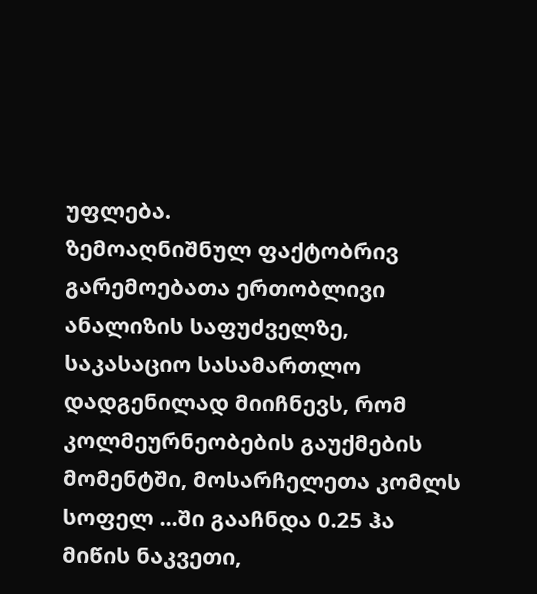უფლება.
ზემოაღნიშნულ ფაქტობრივ გარემოებათა ერთობლივი ანალიზის საფუძველზე, საკასაციო სასამართლო დადგენილად მიიჩნევს, რომ კოლმეურნეობების გაუქმების მომენტში, მოსარჩელეთა კომლს სოფელ ...ში გააჩნდა 0.25 ჰა მიწის ნაკვეთი,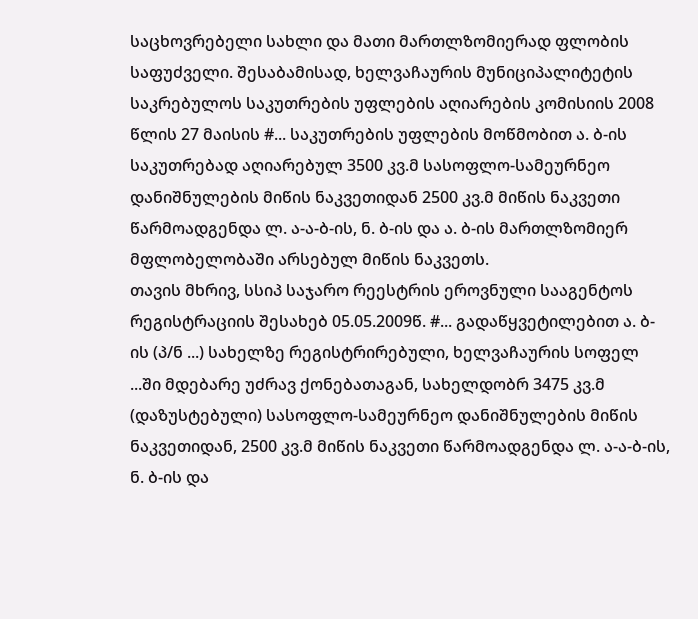საცხოვრებელი სახლი და მათი მართლზომიერად ფლობის საფუძველი. შესაბამისად, ხელვაჩაურის მუნიციპალიტეტის საკრებულოს საკუთრების უფლების აღიარების კომისიის 2008 წლის 27 მაისის #... საკუთრების უფლების მოწმობით ა. ბ-ის საკუთრებად აღიარებულ 3500 კვ.მ სასოფლო-სამეურნეო დანიშნულების მიწის ნაკვეთიდან 2500 კვ.მ მიწის ნაკვეთი წარმოადგენდა ლ. ა-ა-ბ-ის, ნ. ბ-ის და ა. ბ-ის მართლზომიერ მფლობელობაში არსებულ მიწის ნაკვეთს.
თავის მხრივ, სსიპ საჯარო რეესტრის ეროვნული სააგენტოს რეგისტრაციის შესახებ 05.05.2009წ. #... გადაწყვეტილებით ა. ბ-ის (პ/ნ ...) სახელზე რეგისტრირებული, ხელვაჩაურის სოფელ ...ში მდებარე უძრავ ქონებათაგან, სახელდობრ 3475 კვ.მ (დაზუსტებული) სასოფლო-სამეურნეო დანიშნულების მიწის ნაკვეთიდან, 2500 კვ.მ მიწის ნაკვეთი წარმოადგენდა ლ. ა-ა-ბ-ის, ნ. ბ-ის და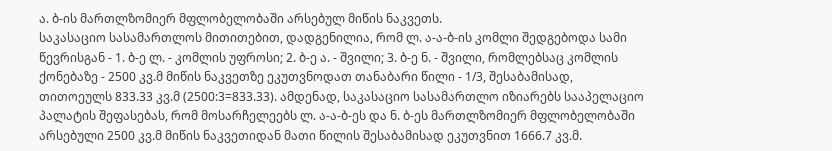ა. ბ-ის მართლზომიერ მფლობელობაში არსებულ მიწის ნაკვეთს.
საკასაციო სასამართლოს მითითებით, დადგენილია, რომ ლ. ა-ა-ბ-ის კომლი შედგებოდა სამი წევრისგან - 1. ბ-ე ლ. - კომლის უფროსი; 2. ბ-ე ა. - შვილი; 3. ბ-ე ნ. - შვილი, რომლებსაც კომლის ქონებაზე - 2500 კვ.მ მიწის ნაკვეთზე ეკუთვნოდათ თანაბარი წილი - 1/3, შესაბამისად, თითოეულს 833.33 კვ.მ (2500:3=833.33). ამდენად, საკასაციო სასამართლო იზიარებს სააპელაციო პალატის შეფასებას, რომ მოსარჩელეებს ლ. ა-ა-ბ-ეს და ნ. ბ-ეს მართლზომიერ მფლობელობაში არსებული 2500 კვ.მ მიწის ნაკვეთიდან მათი წილის შესაბამისად ეკუთვნით 1666.7 კვ.მ.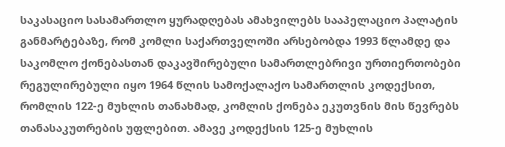საკასაციო სასამართლო ყურადღებას ამახვილებს სააპელაციო პალატის განმარტებაზე, რომ კომლი საქართველოში არსებობდა 1993 წლამდე და საკომლო ქონებასთან დაკავშირებული სამართლებრივი ურთიერთობები რეგულირებული იყო 1964 წლის სამოქალაქო სამართლის კოდექსით, რომლის 122-ე მუხლის თანახმად, კომლის ქონება ეკუთვნის მის წევრებს თანასაკუთრების უფლებით. ამავე კოდექსის 125-ე მუხლის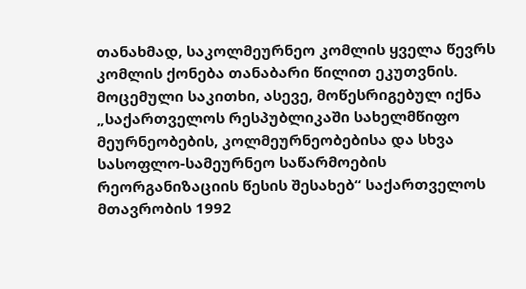თანახმად, საკოლმეურნეო კომლის ყველა წევრს კომლის ქონება თანაბარი წილით ეკუთვნის. მოცემული საკითხი, ასევე, მოწესრიგებულ იქნა „საქართველოს რესპუბლიკაში სახელმწიფო მეურნეობების, კოლმეურნეობებისა და სხვა სასოფლო-სამეურნეო საწარმოების რეორგანიზაციის წესის შესახებ“ საქართველოს მთავრობის 1992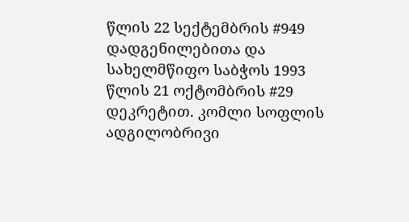წლის 22 სექტემბრის #949 დადგენილებითა და სახელმწიფო საბჭოს 1993 წლის 21 ოქტომბრის #29 დეკრეტით. კომლი სოფლის ადგილობრივი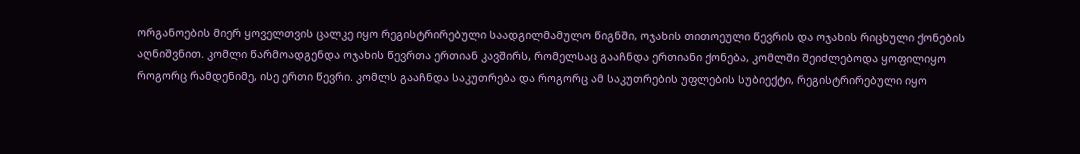ორგანოების მიერ ყოველთვის ცალკე იყო რეგისტრირებული საადგილმამულო წიგნში, ოჯახის თითოეული წევრის და ოჯახის რიცხული ქონების აღნიშვნით. კომლი წარმოადგენდა ოჯახის წევრთა ერთიან კავშირს, რომელსაც გააჩნდა ერთიანი ქონება, კომლში შეიძლებოდა ყოფილიყო როგორც რამდენიმე, ისე ერთი წევრი. კომლს გააჩნდა საკუთრება და როგორც ამ საკუთრების უფლების სუბიექტი, რეგისტრირებული იყო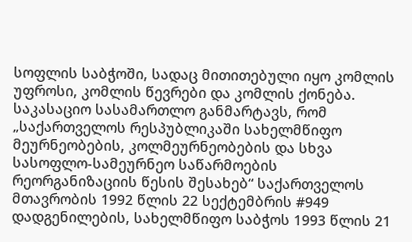სოფლის საბჭოში, სადაც მითითებული იყო კომლის უფროსი, კომლის წევრები და კომლის ქონება.
საკასაციო სასამართლო განმარტავს, რომ „საქართველოს რესპუბლიკაში სახელმწიფო მეურნეობების, კოლმეურნეობების და სხვა სასოფლო-სამეურნეო საწარმოების რეორგანიზაციის წესის შესახებ“ საქართველოს მთავრობის 1992 წლის 22 სექტემბრის #949 დადგენილების, სახელმწიფო საბჭოს 1993 წლის 21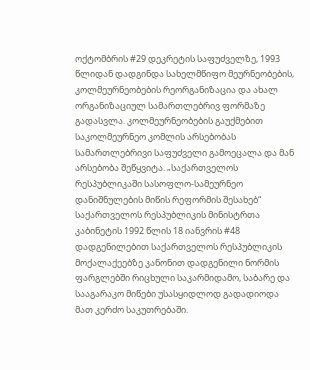ოქტომბრის #29 დეკრეტის საფუძველზე, 1993 წლიდან დადგინდა სახელმწიფო მეურნეობების, კოლმეურნეობების რეორგანიზაცია და ახალ ორგანიზაციულ სამართლებრივ ფორმაზე გადასვლა. კოლმეურნეობების გაუქმებით საკოლმეურნეო კომლის არსებობას სამართლებრივი საფუძველი გამოეცალა და მან არსებობა შეწყვიტა. „საქართველოს რესპუბლიკაში სასოფლო-სამეურნეო დანიშნულების მიწის რეფორმის შესახებ“ საქართველოს რესპუბლიკის მინისტრთა კაბინეტის 1992 წლის 18 იანვრის #48 დადგენილებით საქართველოს რესპუბლიკის მოქალაქეებზე კანონით დადგენილი ნორმის ფარგლებში რიცხული საკარმიდამო, საბარე და სააგარაკო მიწები უსასყიდლოდ გადადიოდა მათ კერძო საკუთრებაში.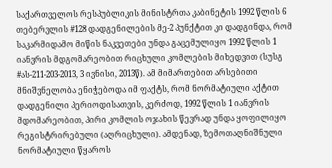საქართველოს რესპუბლიკის მინისტრთა კაბინეტის 1992 წლის 6 თებერვლის #128 დადგენილების მე-2 პუნქტით კი დადგინდა, რომ საკარმიდამო მიწის ნაკვეთები უნდა გაცემულიყო 1992 წლის 1 იანვრის მდგომარეობით რიცხული კომლების მიხედვით (სუსგ #ას-211-203-2013, 3 ივნისი, 2013წ). ამ მიმართებით არსებითი მნიშვნელობა ენიჭებოდა იმ ფაქტს, რომ ნორმატიული აქტით დადგენილი პერიოდისათვის, კერძოდ, 1992 წლის 1 იანვრის მდომარეობით, პირი კომლის ოჯახის წევრად უნდა ყოფილიყო რეგისტრირებული (აღრიცხული). ამდენად, ზემოთაღნიშნული ნორმატიული წყაროს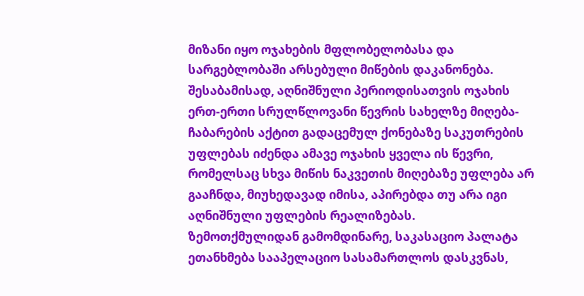მიზანი იყო ოჯახების მფლობელობასა და სარგებლობაში არსებული მიწების დაკანონება. შესაბამისად, აღნიშნული პერიოდისათვის ოჯახის ერთ-ერთი სრულწლოვანი წევრის სახელზე მიღება-ჩაბარების აქტით გადაცემულ ქონებაზე საკუთრების უფლებას იძენდა ამავე ოჯახის ყველა ის წევრი, რომელსაც სხვა მიწის ნაკვეთის მიღებაზე უფლება არ გააჩნდა, მიუხედავად იმისა, აპირებდა თუ არა იგი აღნიშნული უფლების რეალიზებას.
ზემოთქმულიდან გამომდინარე, საკასაციო პალატა ეთანხმება სააპელაციო სასამართლოს დასკვნას,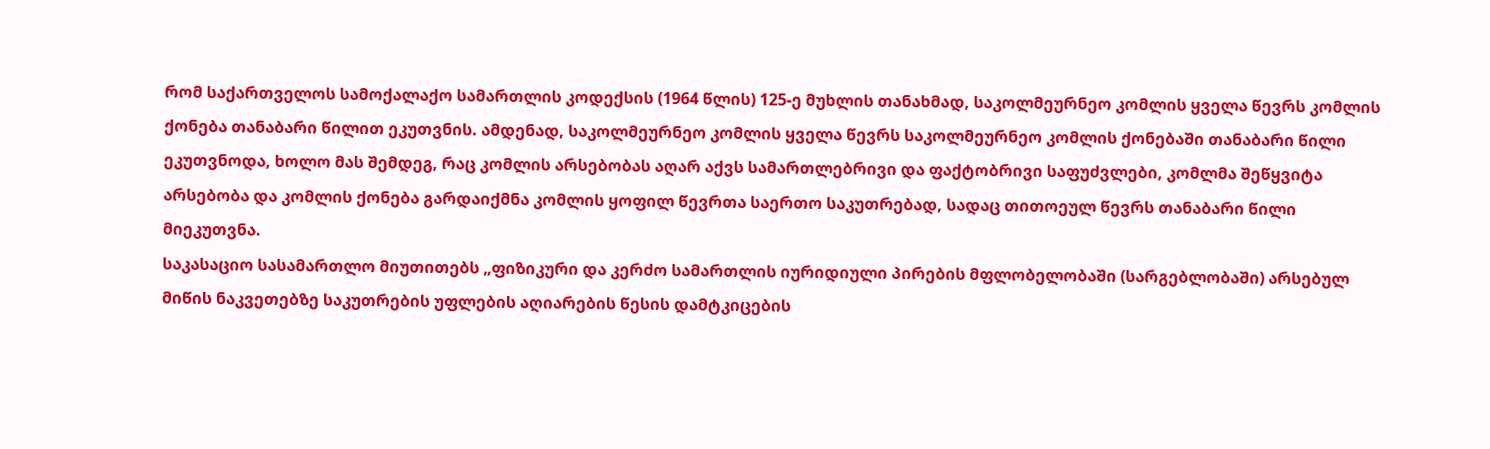რომ საქართველოს სამოქალაქო სამართლის კოდექსის (1964 წლის) 125-ე მუხლის თანახმად, საკოლმეურნეო კომლის ყველა წევრს კომლის ქონება თანაბარი წილით ეკუთვნის. ამდენად, საკოლმეურნეო კომლის ყველა წევრს საკოლმეურნეო კომლის ქონებაში თანაბარი წილი ეკუთვნოდა, ხოლო მას შემდეგ, რაც კომლის არსებობას აღარ აქვს სამართლებრივი და ფაქტობრივი საფუძვლები, კომლმა შეწყვიტა არსებობა და კომლის ქონება გარდაიქმნა კომლის ყოფილ წევრთა საერთო საკუთრებად, სადაც თითოეულ წევრს თანაბარი წილი მიეკუთვნა.
საკასაციო სასამართლო მიუთითებს „ფიზიკური და კერძო სამართლის იურიდიული პირების მფლობელობაში (სარგებლობაში) არსებულ მიწის ნაკვეთებზე საკუთრების უფლების აღიარების წესის დამტკიცების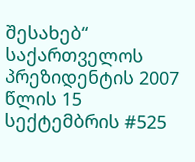შესახებ“ საქართველოს პრეზიდენტის 2007 წლის 15 სექტემბრის #525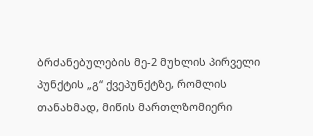ბრძანებულების მე-2 მუხლის პირველი პუნქტის „გ“ ქვეპუნქტზე, რომლის თანახმად, მიწის მართლზომიერი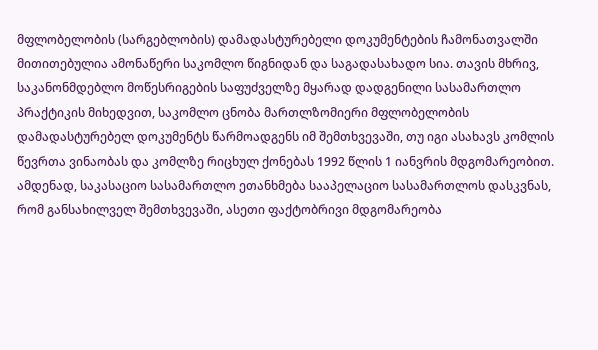მფლობელობის (სარგებლობის) დამადასტურებელი დოკუმენტების ჩამონათვალში მითითებულია ამონაწერი საკომლო წიგნიდან და საგადასახადო სია. თავის მხრივ, საკანონმდებლო მოწესრიგების საფუძველზე მყარად დადგენილი სასამართლო პრაქტიკის მიხედვით, საკომლო ცნობა მართლზომიერი მფლობელობის დამადასტურებელ დოკუმენტს წარმოადგენს იმ შემთხვევაში, თუ იგი ასახავს კომლის წევრთა ვინაობას და კომლზე რიცხულ ქონებას 1992 წლის 1 იანვრის მდგომარეობით.
ამდენად, საკასაციო სასამართლო ეთანხმება სააპელაციო სასამართლოს დასკვნას, რომ განსახილველ შემთხვევაში, ასეთი ფაქტობრივი მდგომარეობა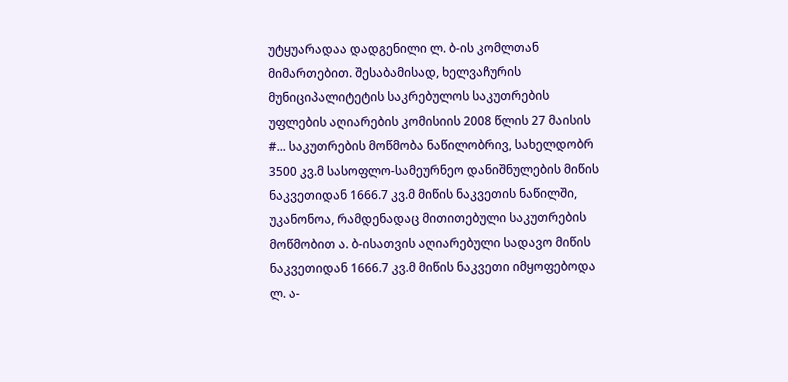უტყუარადაა დადგენილი ლ. ბ-ის კომლთან მიმართებით. შესაბამისად, ხელვაჩურის მუნიციპალიტეტის საკრებულოს საკუთრების უფლების აღიარების კომისიის 2008 წლის 27 მაისის #... საკუთრების მოწმობა ნაწილობრივ, სახელდობრ 3500 კვ.მ სასოფლო-სამეურნეო დანიშნულების მიწის ნაკვეთიდან 1666.7 კვ.მ მიწის ნაკვეთის ნაწილში, უკანონოა, რამდენადაც მითითებული საკუთრების მოწმობით ა. ბ-ისათვის აღიარებული სადავო მიწის ნაკვეთიდან 1666.7 კვ.მ მიწის ნაკვეთი იმყოფებოდა ლ. ა-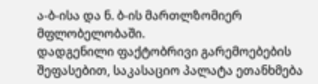ა-ბ-ისა და ნ. ბ-ის მართლზომიერ მფლობელობაში.
დადგენილი ფაქტობრივი გარემოებების შეფასებით, საკასაციო პალატა ეთანხმება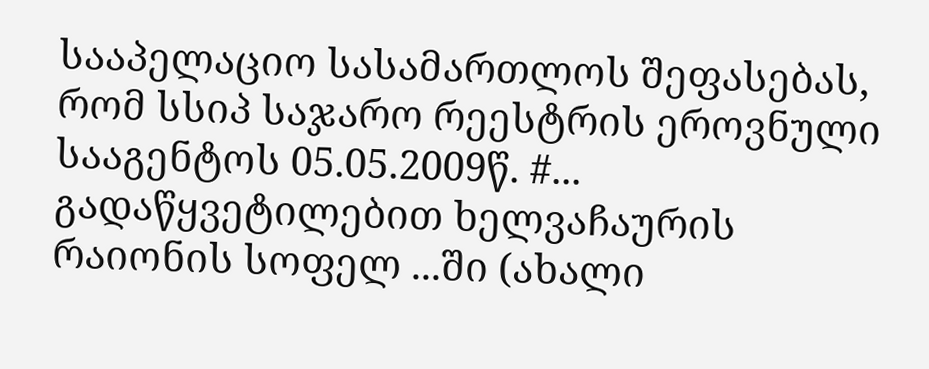სააპელაციო სასამართლოს შეფასებას, რომ სსიპ საჯარო რეესტრის ეროვნული სააგენტოს 05.05.2009წ. #... გადაწყვეტილებით ხელვაჩაურის რაიონის სოფელ ...ში (ახალი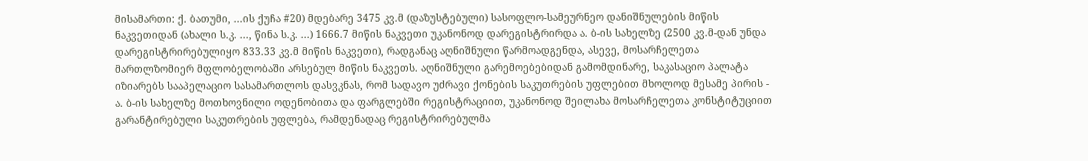მისამართი: ქ. ბათუმი, ...ის ქუჩა #20) მდებარე 3475 კვ.მ (დაზუსტებული) სასოფლო-სამეურნეო დანიშნულების მიწის ნაკვეთიდან (ახალი ს.კ. ..., წინა ს.კ. ...) 1666.7 მიწის ნაკვეთი უკანონოდ დარეგისტრირდა ა. ბ-ის სახელზე (2500 კვ.მ-დან უნდა დარეგისტრირებულიყო 833.33 კვ.მ მიწის ნაკვეთი), რადგანაც აღნიშნული წარმოადგენდა, ასევე, მოსარჩელეთა მართლზომიერ მფლობელობაში არსებულ მიწის ნაკვეთს. აღნიშნული გარემოებებიდან გამომდინარე, საკასაციო პალატა იზიარებს სააპელაციო სასამართლოს დასვკნას, რომ სადავო უძრავი ქონების საკუთრების უფლებით მხოლოდ მესამე პირის - ა. ბ-ის სახელზე მოთხოვნილი ოდენობითა და ფარგლებში რეგისტრაციით, უკანონოდ შეილახა მოსარჩელეთა კონსტიტუციით გარანტირებული საკუთრების უფლება, რამდენადაც რეგისტრირებულმა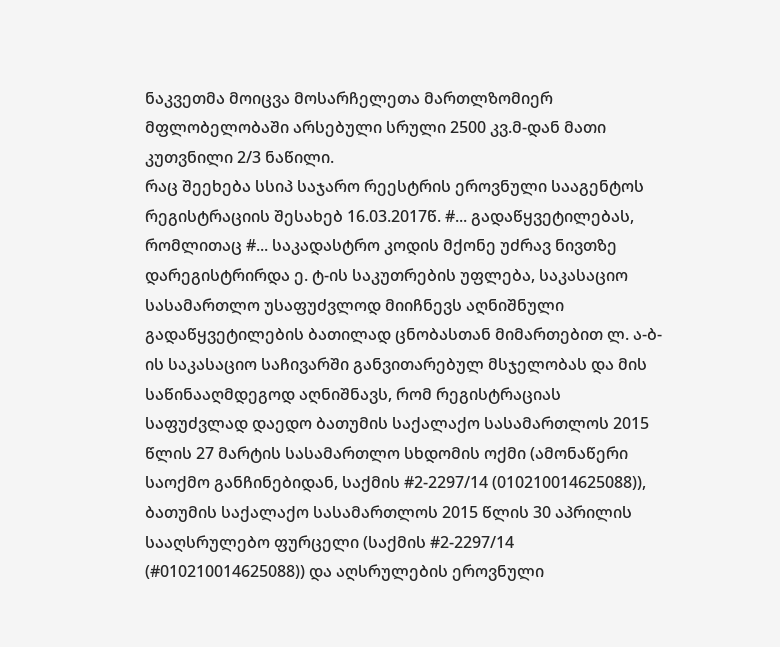ნაკვეთმა მოიცვა მოსარჩელეთა მართლზომიერ მფლობელობაში არსებული სრული 2500 კვ.მ-დან მათი კუთვნილი 2/3 ნაწილი.
რაც შეეხება სსიპ საჯარო რეესტრის ეროვნული სააგენტოს რეგისტრაციის შესახებ 16.03.2017წ. #... გადაწყვეტილებას, რომლითაც #... საკადასტრო კოდის მქონე უძრავ ნივთზე დარეგისტრირდა ე. ტ-ის საკუთრების უფლება, საკასაციო სასამართლო უსაფუძვლოდ მიიჩნევს აღნიშნული გადაწყვეტილების ბათილად ცნობასთან მიმართებით ლ. ა-ბ-ის საკასაციო საჩივარში განვითარებულ მსჯელობას და მის საწინააღმდეგოდ აღნიშნავს, რომ რეგისტრაციას საფუძვლად დაედო ბათუმის საქალაქო სასამართლოს 2015 წლის 27 მარტის სასამართლო სხდომის ოქმი (ამონაწერი საოქმო განჩინებიდან, საქმის #2-2297/14 (010210014625088)), ბათუმის საქალაქო სასამართლოს 2015 წლის 30 აპრილის სააღსრულებო ფურცელი (საქმის #2-2297/14 (#010210014625088)) და აღსრულების ეროვნული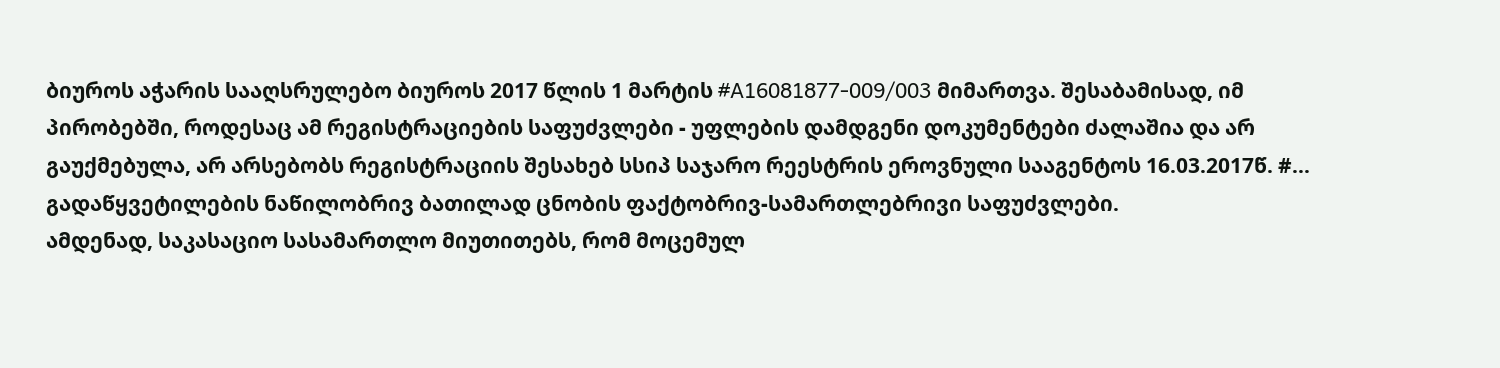ბიუროს აჭარის სააღსრულებო ბიუროს 2017 წლის 1 მარტის #A16081877-009/003 მიმართვა. შესაბამისად, იმ პირობებში, როდესაც ამ რეგისტრაციების საფუძვლები - უფლების დამდგენი დოკუმენტები ძალაშია და არ გაუქმებულა, არ არსებობს რეგისტრაციის შესახებ სსიპ საჯარო რეესტრის ეროვნული სააგენტოს 16.03.2017წ. #... გადაწყვეტილების ნაწილობრივ ბათილად ცნობის ფაქტობრივ-სამართლებრივი საფუძვლები.
ამდენად, საკასაციო სასამართლო მიუთითებს, რომ მოცემულ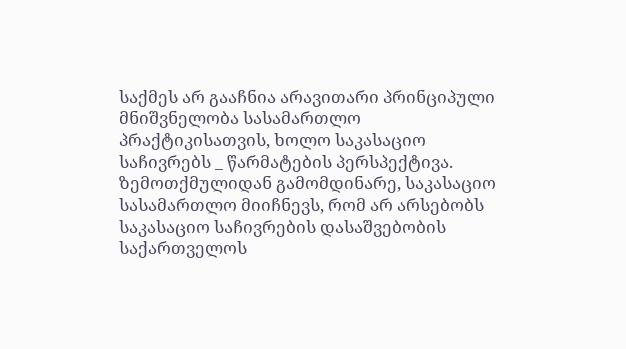საქმეს არ გააჩნია არავითარი პრინციპული მნიშვნელობა სასამართლო პრაქტიკისათვის, ხოლო საკასაციო საჩივრებს _ წარმატების პერსპექტივა.
ზემოთქმულიდან გამომდინარე, საკასაციო სასამართლო მიიჩნევს, რომ არ არსებობს საკასაციო საჩივრების დასაშვებობის საქართველოს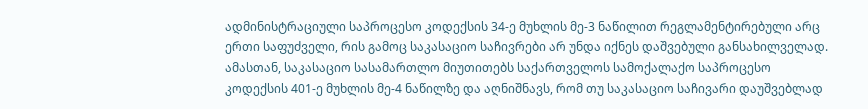ადმინისტრაციული საპროცესო კოდექსის 34-ე მუხლის მე-3 ნაწილით რეგლამენტირებული არც ერთი საფუძველი, რის გამოც საკასაციო საჩივრები არ უნდა იქნეს დაშვებული განსახილველად.
ამასთან, საკასაციო სასამართლო მიუთითებს საქართველოს სამოქალაქო საპროცესო კოდექსის 401-ე მუხლის მე-4 ნაწილზე და აღნიშნავს, რომ თუ საკასაციო საჩივარი დაუშვებლად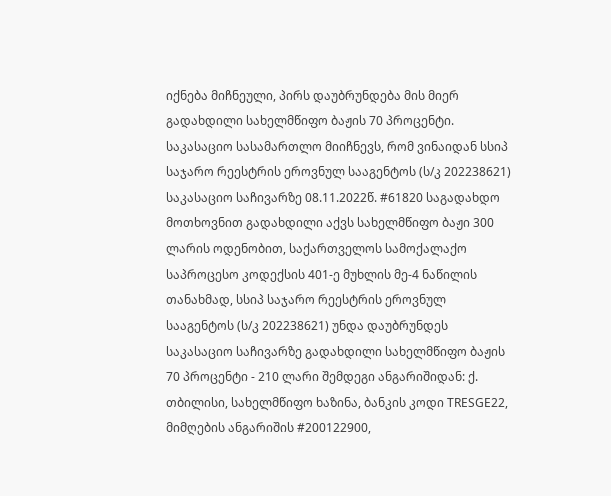იქნება მიჩნეული, პირს დაუბრუნდება მის მიერ გადახდილი სახელმწიფო ბაჟის 70 პროცენტი. საკასაციო სასამართლო მიიჩნევს, რომ ვინაიდან სსიპ საჯარო რეესტრის ეროვნულ სააგენტოს (ს/კ 202238621) საკასაციო საჩივარზე 08.11.2022წ. #61820 საგადახდო მოთხოვნით გადახდილი აქვს სახელმწიფო ბაჟი 300 ლარის ოდენობით, საქართველოს სამოქალაქო საპროცესო კოდექსის 401-ე მუხლის მე-4 ნაწილის თანახმად, სსიპ საჯარო რეესტრის ეროვნულ სააგენტოს (ს/კ 202238621) უნდა დაუბრუნდეს საკასაციო საჩივარზე გადახდილი სახელმწიფო ბაჟის 70 პროცენტი - 210 ლარი შემდეგი ანგარიშიდან: ქ. თბილისი, სახელმწიფო ხაზინა, ბანკის კოდი TRESGE22, მიმღების ანგარიშის #200122900,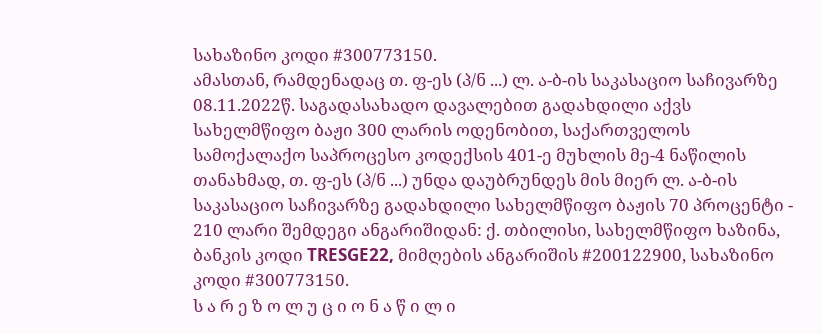სახაზინო კოდი #300773150.
ამასთან, რამდენადაც თ. ფ-ეს (პ/ნ ...) ლ. ა-ბ-ის საკასაციო საჩივარზე 08.11.2022წ. საგადასახადო დავალებით გადახდილი აქვს სახელმწიფო ბაჟი 300 ლარის ოდენობით, საქართველოს სამოქალაქო საპროცესო კოდექსის 401-ე მუხლის მე-4 ნაწილის თანახმად, თ. ფ-ეს (პ/ნ ...) უნდა დაუბრუნდეს მის მიერ ლ. ა-ბ-ის საკასაციო საჩივარზე გადახდილი სახელმწიფო ბაჟის 70 პროცენტი - 210 ლარი შემდეგი ანგარიშიდან: ქ. თბილისი, სახელმწიფო ხაზინა, ბანკის კოდი TRESGE22, მიმღების ანგარიშის #200122900, სახაზინო კოდი #300773150.
ს ა რ ე ზ ო ლ უ ც ი ო ნ ა წ ი ლ ი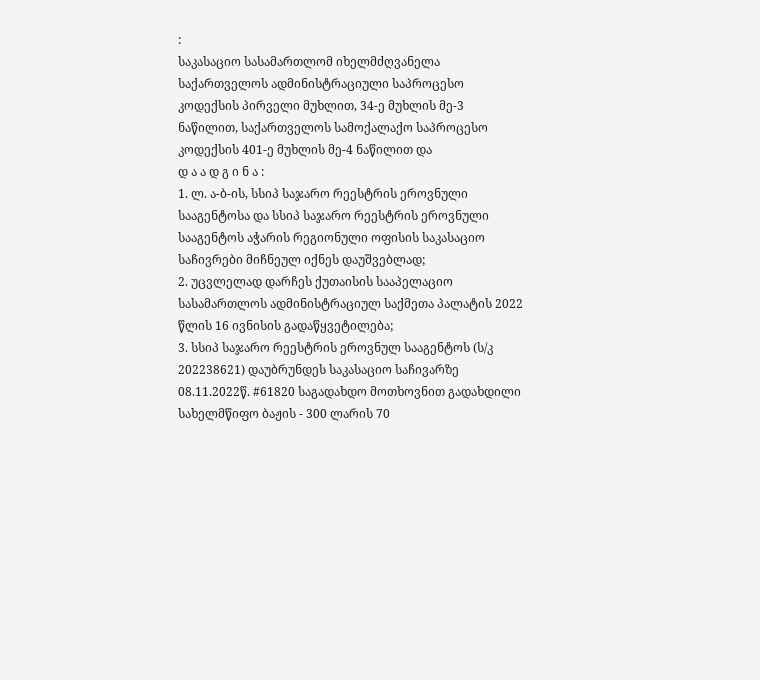:
საკასაციო სასამართლომ იხელმძღვანელა საქართველოს ადმინისტრაციული საპროცესო კოდექსის პირველი მუხლით, 34-ე მუხლის მე-3 ნაწილით, საქართველოს სამოქალაქო საპროცესო კოდექსის 401-ე მუხლის მე-4 ნაწილით და
დ ა ა დ გ ი ნ ა :
1. ლ. ა-ბ-ის, სსიპ საჯარო რეესტრის ეროვნული სააგენტოსა და სსიპ საჯარო რეესტრის ეროვნული სააგენტოს აჭარის რეგიონული ოფისის საკასაციო საჩივრები მიჩნეულ იქნეს დაუშვებლად;
2. უცვლელად დარჩეს ქუთაისის სააპელაციო სასამართლოს ადმინისტრაციულ საქმეთა პალატის 2022 წლის 16 ივნისის გადაწყვეტილება;
3. სსიპ საჯარო რეესტრის ეროვნულ სააგენტოს (ს/კ 202238621) დაუბრუნდეს საკასაციო საჩივარზე 08.11.2022წ. #61820 საგადახდო მოთხოვნით გადახდილი სახელმწიფო ბაჟის - 300 ლარის 70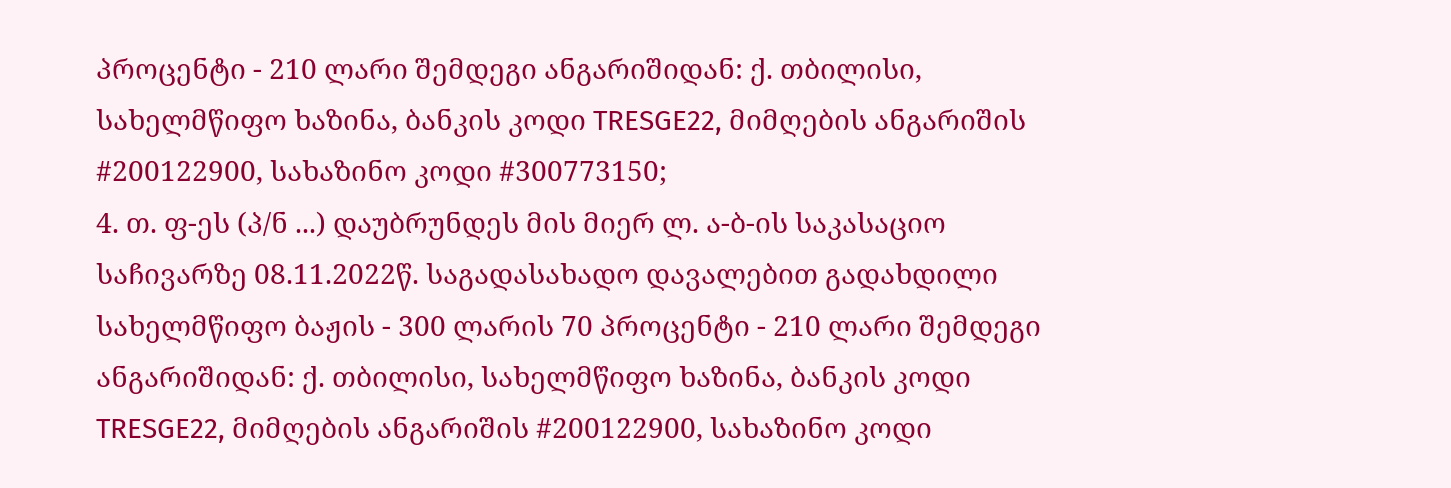პროცენტი - 210 ლარი შემდეგი ანგარიშიდან: ქ. თბილისი, სახელმწიფო ხაზინა, ბანკის კოდი TRESGE22, მიმღების ანგარიშის #200122900, სახაზინო კოდი #300773150;
4. თ. ფ-ეს (პ/ნ ...) დაუბრუნდეს მის მიერ ლ. ა-ბ-ის საკასაციო საჩივარზე 08.11.2022წ. საგადასახადო დავალებით გადახდილი სახელმწიფო ბაჟის - 300 ლარის 70 პროცენტი - 210 ლარი შემდეგი ანგარიშიდან: ქ. თბილისი, სახელმწიფო ხაზინა, ბანკის კოდი TRESGE22, მიმღების ანგარიშის #200122900, სახაზინო კოდი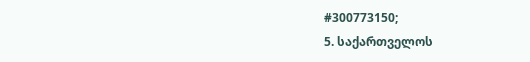#300773150;
5. საქართველოს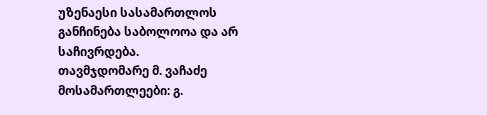უზენაესი სასამართლოს განჩინება საბოლოოა და არ საჩივრდება.
თავმჯდომარე მ. ვაჩაძე
მოსამართლეები: გ.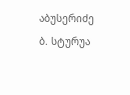აბუსერიძე
ბ. სტურუა